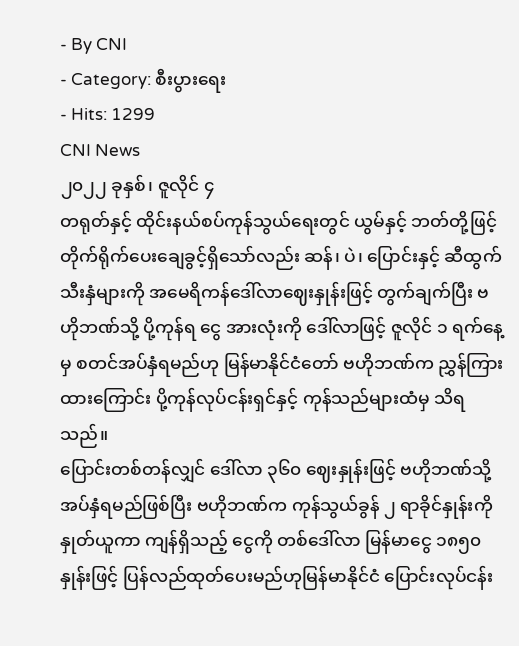- By CNI
- Category: စီးပွားရေး
- Hits: 1299
CNI News
၂၀၂၂ ခုနှစ်၊ ဇူလိုင် ၄
တရုတ်နှင့် ထိုင်းနယ်စပ်ကုန်သွယ်ရေးတွင် ယွမ်နှင့် ဘတ်တို့ဖြင့် တိုက်ရိုက်ပေးချေခွင့်ရှိသော်လည်း ဆန်၊ ပဲ၊ ပြောင်းနှင့် ဆီထွက်သီးနှံများကို အမေရိကန်ဒေါ်လာဈေးနှုန်းဖြင့် တွက်ချက်ပြီး ဗဟိုဘဏ်သို့ ပို့ကုန်ရ ငွေ အားလုံးကို ဒေါ်လာဖြင့် ဇူလိုင် ၁ ရက်နေ့မှ စတင်အပ်နှံရမည်ဟု မြန်မာနိုင်ငံတော် ဗဟိုဘဏ်က ညွှန်ကြားထားကြောင်း ပို့ကုန်လုပ်ငန်းရှင်နှင့် ကုန်သည်များထံမှ သိရသည်။
ပြောင်းတစ်တန်လျှင် ဒေါ်လာ ၃၆၀ ဈေးနှုန်းဖြင့် ဗဟိုဘဏ်သို့ အပ်နှံရမည်ဖြစ်ပြီး ဗဟိုဘဏ်က ကုန်သွယ်ခွန် ၂ ရာခိုင်နှုန်းကို နှုတ်ယူကာ ကျန်ရှိသည့် ငွေကို တစ်ဒေါ်လာ မြန်မာငွေ ၁၈၅၀ နှုန်းဖြင့် ပြန်လည်ထုတ်ပေးမည်ဟုမြန်မာနိုင်ငံ ပြောင်းလုပ်ငန်း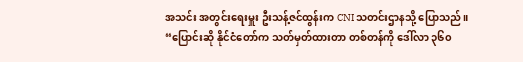အသင်း အတွင်းရေးမှူး ဦးသန့်ဇင်ထွန်းက CNI သတင်းဌာနသို့ ပြောသည်။
“ပြောင်းဆို နိုင်ငံတော်က သတ်မှတ်ထားတာ တစ်တန်ကို ဒေါ်လာ ၃၆၀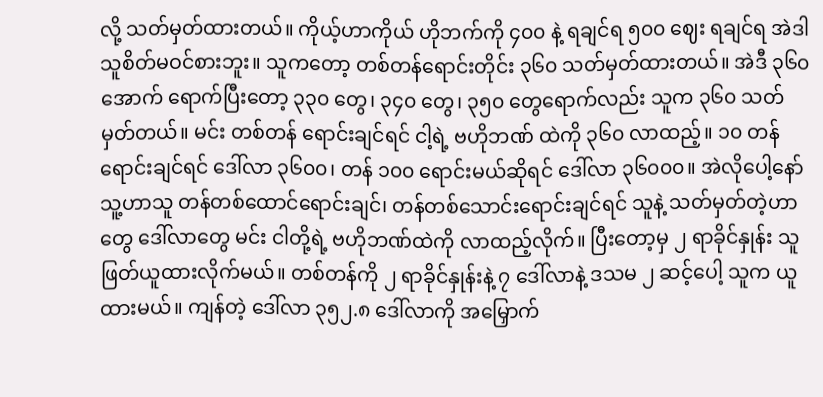လို့ သတ်မှတ်ထားတယ်။ ကိုယ့်ဟာကိုယ် ဟိုဘက်ကို ၄၀၀ နဲ့ ရချင်ရ ၅၀၀ ဈေး ရချင်ရ အဲဒါ သူစိတ်မဝင်စားဘူး။ သူကတော့ တစ်တန်ရောင်းတိုင်း ၃၆၀ သတ်မှတ်ထားတယ်။ အဲဒီ ၃၆၀ အောက် ရောက်ပြီးတော့ ၃၃၀ တွေ၊ ၃၄၀ တွေ၊ ၃၅၀ တွေရောက်လည်း သူက ၃၆၀ သတ်မှတ်တယ်။ မင်း တစ်တန် ရောင်းချင်ရင် ငါ့ရဲ့ ဗဟိုဘဏ် ထဲကို ၃၆၀ လာထည့်။ ၁၀ တန်ရောင်းချင်ရင် ဒေါ်လာ ၃၆၀၀၊ တန် ၁၀၀ ရောင်းမယ်ဆိုရင် ဒေါ်လာ ၃၆၀၀၀။ အဲလိုပေါ့နော် သူ့ဟာသူ တန်တစ်ထောင်ရောင်းချင်၊ တန်တစ်သောင်းရောင်းချင်ရင် သူနဲ့ သတ်မှတ်တဲ့ဟာတွေ ဒေါ်လာတွေ မင်း ငါတို့ရဲ့ ဗဟိုဘဏ်ထဲကို လာထည့်လိုက်။ ပြီးတော့မှ ၂ ရာခိုင်နှုန်း သူဖြတ်ယူထားလိုက်မယ်။ တစ်တန်ကို ၂ ရာခိုင်နှုန်းနဲ့ ၇ ဒေါ်လာနဲ့ ဒသမ ၂ ဆင့်ပေါ့ သူက ယူထားမယ်။ ကျန်တဲ့ ဒေါ်လာ ၃၅၂.၈ ဒေါ်လာကို အမြှောက်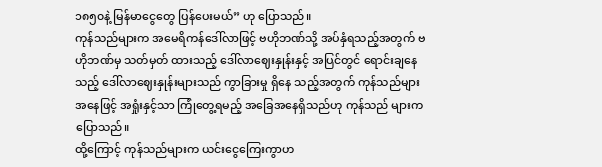၁၈၅၀နဲ့ မြန်မာငွေတွေ ပြန်ပေးမယ်” ဟု ပြောသည်။
ကုန်သည်များက အမေရိကန်ဒေါ်လာဖြင့် ဗဟိုဘဏ်သို့ အပ်နှံရသည့်အတွက် ဗဟိုဘဏ်မှ သတ်မှတ် ထားသည့် ဒေါ်လာဈေးနှုန်းနှင့် အပြင်တွင် ရောင်းချနေသည့် ဒေါ်လာဈေးနှုန်းများသည် ကွာခြားမှု ရှိနေ သည့်အတွက် ကုန်သည်များအနေဖြင့် အရှုံးနှင့်သာ ကြုံတွေ့ရမည့် အခြေအနေရှိသည်ဟု ကုန်သည် များက ပြောသည်။
ထို့ကြောင့် ကုန်သည်များက ယင်းငွေကြေးကွာဟ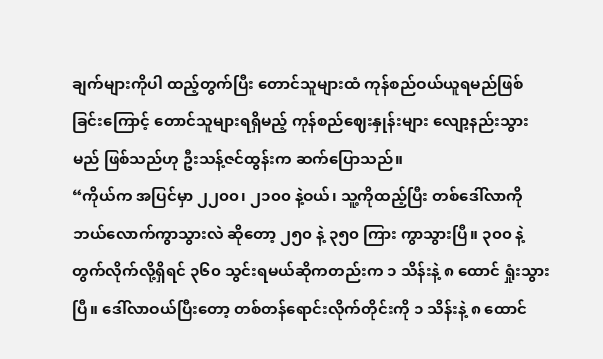ချက်များကိုပါ ထည့်တွက်ပြီး တောင်သူများထံ ကုန်စည်ဝယ်ယူရမည်ဖြစ်ခြင်းကြောင့် တောင်သူများရရှိမည့် ကုန်စည်ဈေးနှုန်းများ လျော့နည်းသွားမည် ဖြစ်သည်ဟု ဦးသန့်ဇင်ထွန်းက ဆက်ပြောသည်။
“ကိုယ်က အပြင်မှာ ၂၂၀၀၊ ၂၁၀၀ နဲ့ဝယ်၊ သူ့ကိုထည့်ပြီး တစ်ဒေါ်လာကို ဘယ်လောက်ကွာသွားလဲ ဆိုတော့ ၂၅၀ နဲ့ ၃၅၀ ကြား ကွာသွားပြီ။ ၃၀၀ နဲ့ တွက်လိုက်လို့ရှိရင် ၃၆၀ သွင်းရမယ်ဆိုကတည်းက ၁ သိန်းနဲ့ ၈ ထောင် ရှုံးသွားပြီ။ ဒေါ်လာဝယ်ပြီးတော့ တစ်တန်ရောင်းလိုက်တိုင်းကို ၁ သိန်းနဲ့ ၈ ထောင်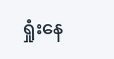ရှုံးနေ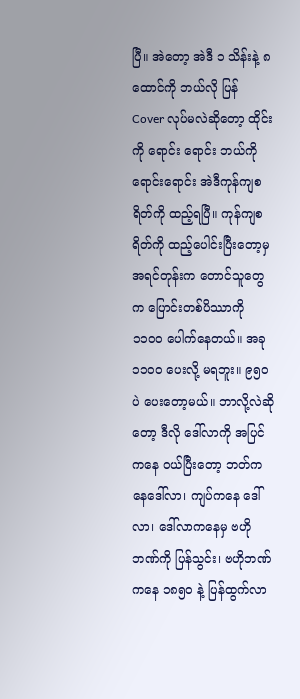ပြီ။ အဲတော့ အဲဒီ ၁ သိန်းနဲ့ ၈ ထောင်ကို ဘယ်လို ပြန် Cover လုပ်မလဲဆိုတော့ ထိုင်းကို ရောင်း ရောင်း ဘယ်ကိုရောင်းရောင်း အဲဒီကုန်ကျစရိတ်ကို ထည့်ရပြီ။ ကုန်ကျစရိတ်ကို ထည့်ပေါင်းပြီးတော့မှ အရင်တုန်းက တောင်သူတွေက ပြောင်းတစ်ပိဿာကို ၁၁၀၀ ပေါက်နေတယ်။ အခု ၁၁၀၀ ပေးလို့ မရဘူး။ ၉၅၀ ပဲ ပေးတော့မယ်။ ဘာလို့လဲဆိုတော့ ဒီလို ဒေါ်လာကို အပြင်ကနေ ဝယ်ပြီးတော့ ဘတ်ကနေဒေါ်လာ၊ ကျပ်ကနေ ဒေါ်လာ၊ ဒေါ်လာကနေမှ ဗဟိုဘဏ်ကို ပြန်သွင်း၊ ဗဟိုဘဏ်ကနေ ၁၈၅၀ နဲ့ ပြန်ထွက်လာ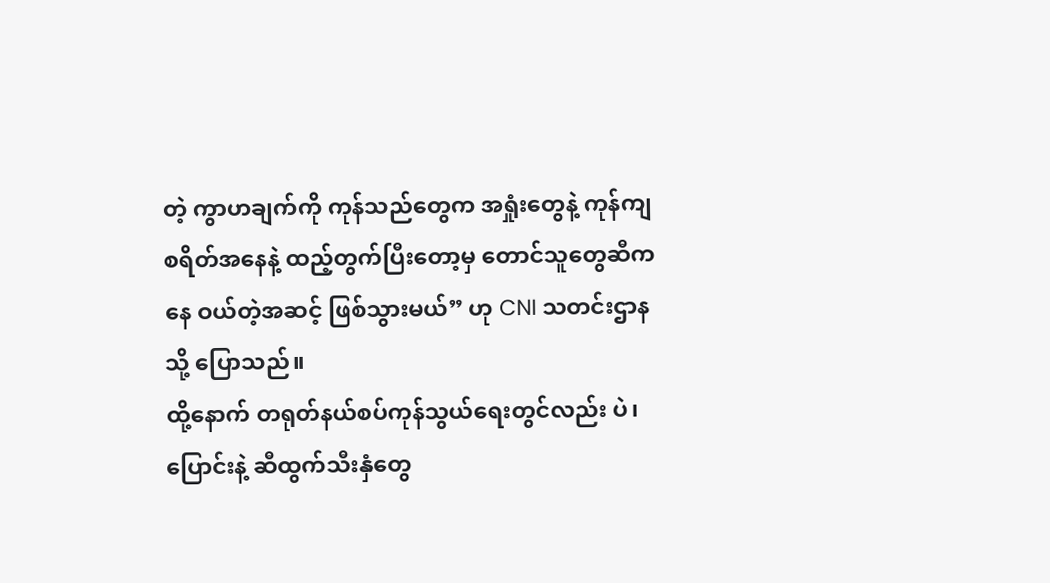တဲ့ ကွာဟချက်ကို ကုန်သည်တွေက အရှုံးတွေနဲ့ ကုန်ကျစရိတ်အနေနဲ့ ထည့်တွက်ပြီးတော့မှ တောင်သူတွေဆီကနေ ဝယ်တဲ့အဆင့် ဖြစ်သွားမယ်” ဟု CNI သတင်းဌာနသို့ ပြောသည်။
ထို့နောက် တရုတ်နယ်စပ်ကုန်သွယ်ရေးတွင်လည်း ပဲ၊ ပြောင်းနဲ့ ဆီထွက်သီးနှံတွေ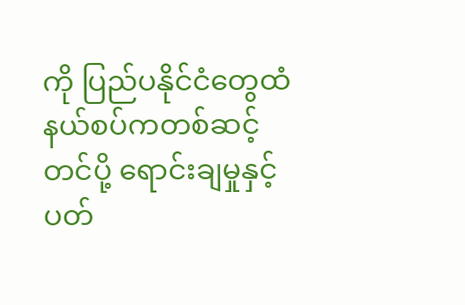ကို ပြည်ပနိုင်ငံတွေထံ နယ်စပ်ကတစ်ဆင့် တင်ပို့ ရောင်းချမှုနှင့်ပတ်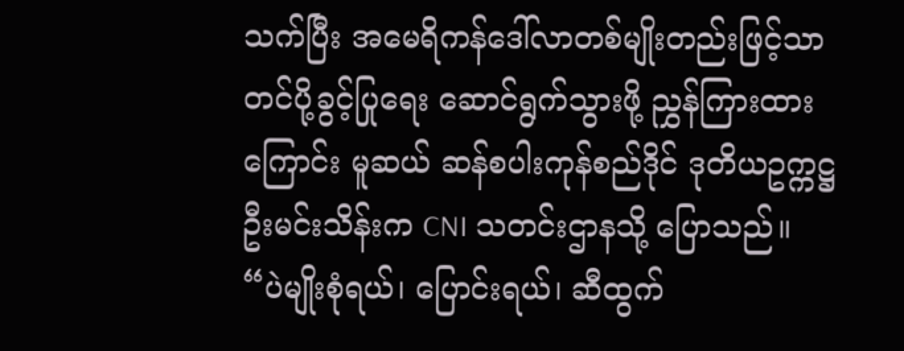သက်ပြီး အမေရိကန်ဒေါ်လာတစ်မျိုးတည်းဖြင့်သာ တင်ပို့ခွင့်ပြုရေး ဆောင်ရွက်သွားဖို့ ညွှန်ကြားထားကြောင်း မူဆယ် ဆန်စပါးကုန်စည်ဒိုင် ဒုတိယဥက္ကဋ္ဌ ဦးမင်းသိန်းက CNI သတင်းဌာနသို့ ပြောသည်။
“ပဲမျိုးစုံရယ်၊ ပြောင်းရယ်၊ ဆီထွက်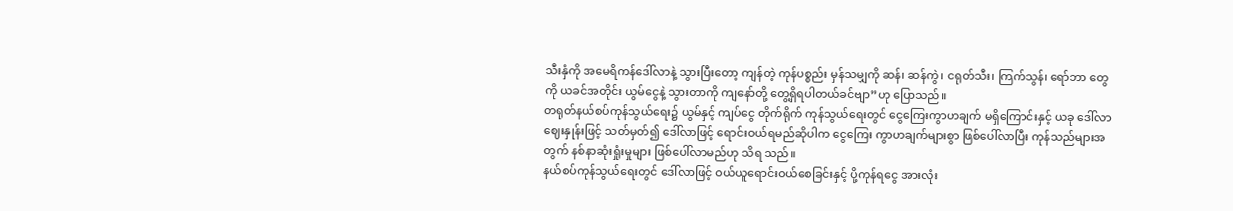သီးနှံကို အမေရိကန်ဒေါ်လာနဲ့ သွားပြီးတော့ ကျန်တဲ့ ကုန်ပစ္စည်း မှန်သမျှကို ဆန်၊ ဆန်ကွဲ၊ ငရုတ်သီး၊ ကြက်သွန်၊ ရော်ဘာ တွေကို ယခင်အတိုင်း ယွမ်ငွေနဲ့ သွားတာကို ကျနော်တို့ တွေ့ရှိရပါတယ်ခင်ဗျာ”ဟု ပြောသည်။
တရုတ်နယ်စပ်ကုန်သွယ်ရေး၌ ယွမ်နှင့် ကျပ်ငွေ တိုက်ရိုက် ကုန်သွယ်ရေးတွင် ငွေကြေးကွာဟချက် မရှိကြောင်းနှင့် ယခု ဒေါ်လာဈေးနှုန်းဖြင့် သတ်မှတ်၍ ဒေါ်လာဖြင့် ရောင်းဝယ်ရမည်ဆိုပါက ငွေကြေး ကွာဟချက်များစွာ ဖြစ်ပေါ်လာပြီး ကုန်သည်များအတွက် နစ်နာဆုံးရှုံးမှုများ ဖြစ်ပေါ်လာမည်ဟု သိရ သည်။
နယ်စပ်ကုန်သွယ်ရေးတွင် ဒေါ်လာဖြင့် ဝယ်ယူရောင်းဝယ်စေခြင်းနှင့် ပို့ကုန်ရငွေ အားလုံး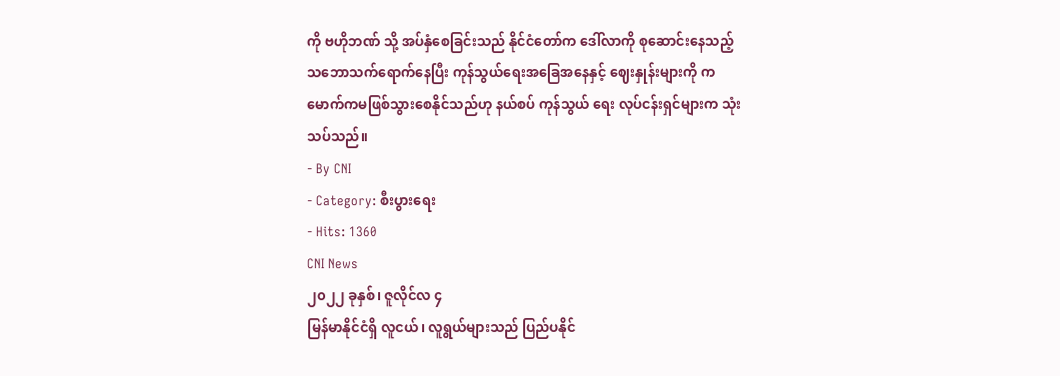ကို ဗဟိုဘဏ် သို့ အပ်နှံစေခြင်းသည် နိုင်ငံတော်က ဒေါ်လာကို စုဆောင်းနေသည့် သဘောသက်ရောက်နေပြီး ကုန်သွယ်ရေးအခြေအနေနှင့် ဈေးနှုန်းများကို ကမောက်ကမဖြစ်သွားစေနိုင်သည်ဟု နယ်စပ် ကုန်သွယ် ရေး လုပ်ငန်းရှင်များက သုံးသပ်သည်။
- By CNI
- Category: စီးပွားရေး
- Hits: 1360
CNI News
၂၀၂၂ ခုနှစ်၊ ဇူလိုင်လ ၄
မြန်မာနိုင်ငံရှိ လူငယ်၊ လူရွယ်များသည် ပြည်ပနိုင်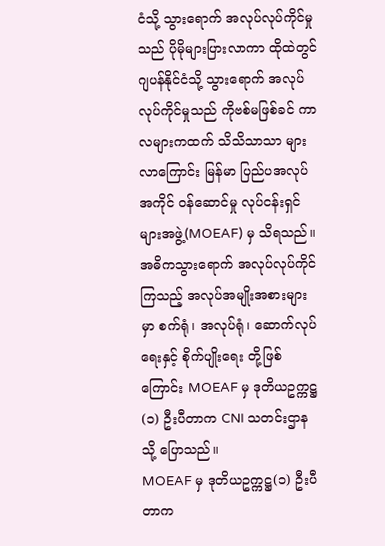ငံသို့ သွားရောက် အလုပ်လုပ်ကိုင်မှုသည် ပိုမိုများပြားလာကာ ထိုထဲတွင် ဂျပန်နိုင်ငံသို့ သွားရောက် အလုပ်လုပ်ကိုင်မှုသည် ကိုဗစ်မဖြစ်ခင် ကာလများကထက် သိသိသာသာ များလာကြောင်း မြန်မာ ပြည်ပအလုပ်အကိုင် ဝန်ဆောင်မှု လုပ်ငန်းရှင်များအဖွဲ့(MOEAF) မှ သိရသည်။
အဓိကသွားရောက် အလုပ်လုပ်ကိုင်ကြသည့် အလုပ်အမျိုးအစားများမှာ စက်ရုံ၊ အလုပ်ရုံ၊ ဆောက်လုပ်ရေးနှင့် စိုက်ပျိုးရေး တို့ဖြစ်ကြောင်း MOEAF မှ ဒုတိယဥက္ကဋ္ဌ(၁) ဦးပီတာက CNI သတင်းဌာနသို့ ပြောသည်။
MOEAF မှ ဒုတိယဥက္ကဋ္ဌ(၁) ဦးပီတာက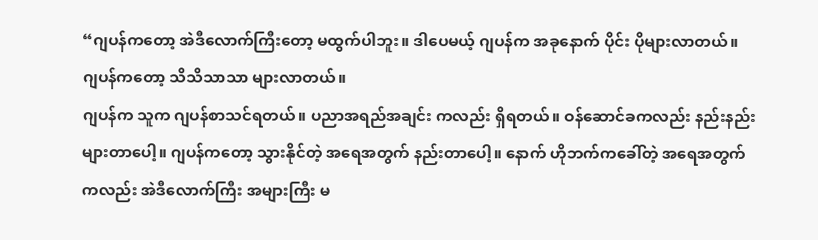“ဂျပန်ကတော့ အဲဒီလောက်ကြီးတော့ မထွက်ပါဘူး။ ဒါပေမယ့် ဂျပန်က အခုနောက် ပိုင်း ပိုများလာတယ်။ ဂျပန်ကတော့ သိသိသာသာ များလာတယ်။
ဂျပန်က သူက ဂျပန်စာသင်ရတယ်။ ပညာအရည်အချင်း ကလည်း ရှိရတယ်။ ဝန်ဆောင်ခကလည်း နည်းနည်း များတာပေါ့။ ဂျပန်ကတော့ သွားနိုင်တဲ့ အရေအတွက် နည်းတာပေါ့။ နောက် ဟိုဘက်ကခေါ်တဲ့ အရေအတွက်ကလည်း အဲဒီလောက်ကြီး အများကြီး မ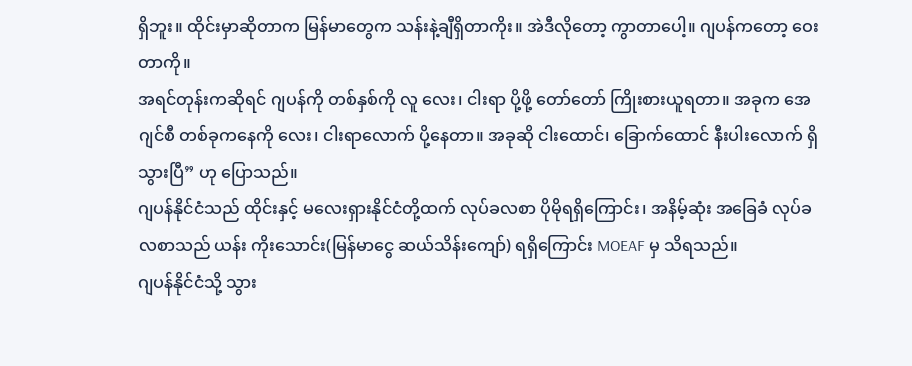ရှိဘူး။ ထိုင်းမှာဆိုတာက မြန်မာတွေက သန်းနဲ့ချီရှိတာကိုး။ အဲဒီလိုတော့ ကွာတာပေါ့။ ဂျပန်ကတော့ ဝေးတာကို။
အရင်တုန်းကဆိုရင် ဂျပန်ကို တစ်နှစ်ကို လူ လေး၊ ငါးရာ ပို့ဖို့ တော်တော် ကြိုးစားယူရတာ။ အခုက အေဂျင်စီ တစ်ခုကနေကို လေး၊ ငါးရာလောက် ပို့နေတာ။ အခုဆို ငါးထောင်၊ ခြောက်ထောင် နီးပါးလောက် ရှိသွားပြီ” ဟု ပြောသည်။
ဂျပန်နိုင်ငံသည် ထိုင်းနှင့် မလေးရှားနိုင်ငံတို့ထက် လုပ်ခလစာ ပိုမိုရရှိကြောင်း၊ အနိမ့်ဆုံး အခြေခံ လုပ်ခလစာသည် ယန်း ကိုးသောင်း(မြန်မာငွေ ဆယ်သိန်းကျော်) ရရှိကြောင်း MOEAF မှ သိရသည်။
ဂျပန်နိုင်ငံသို့ သွား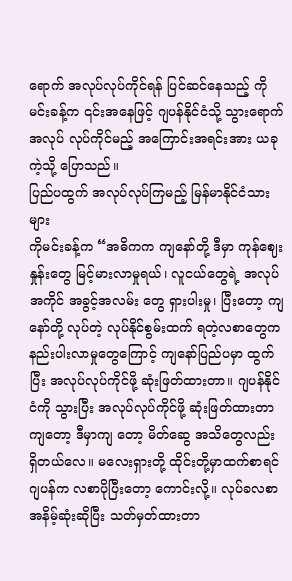ရောက် အလုပ်လုပ်ကိုင်ရန် ပြင်ဆင်နေသည့် ကိုမင်းခန့်က ၎င်းအနေဖြင့် ဂျပန်နိုင်ငံသို့ သွားရောက် အလုပ် လုပ်ကိုင်မည့် အကြောင်းအရင်းအား ယခုကဲ့သို့ ပြောသည်။
ပြည်ပထွက် အလုပ်လုပ်ကြမည့် မြန်မာနိုင်ငံသားများ
ကိုမင်းခန့်က “အဓိကက ကျနော်တို့ ဒီမှာ ကုန်ဈေးနှုန်းတွေ မြင့်မားလာမှုရယ်၊ လူငယ်တွေရဲ့ အလုပ်အကိုင် အခွင့်အလမ်း တွေ ရှားပါးမှု၊ ပြီးတော့ ကျနော်တို့ လုပ်တဲ့ လုပ်နိုင်စွမ်းထက် ရတဲ့လစာတွေက နည်းပါးလာမှုတွေကြောင့် ကျနော်ပြည်ပမှာ ထွက်ပြီး အလုပ်လုပ်ကိုင်ဖို့ ဆုံးဖြတ်ထားတာ။ ဂျပန်နိုင်ငံကို သွားပြီး အလုပ်လုပ်ကိုင်ဖို့ ဆုံးဖြတ်ထားတာကျတော့ ဒီမှာကျ တော့ မိတ်ဆွေ အသိတွေလည်း ရှိတယ်လေ။ မလေးရှားတို့ ထိုင်းတို့မှာထက်စာရင် ဂျပန်က လစာပိုပြီးတော့ ကောင်းလို့။ လုပ်ခလစာ အနိမ့်ဆုံးဆိုပြီး သတ်မှတ်ထားတာ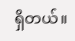ရှိတယ်။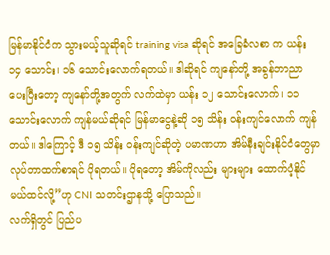မြန်မာနိုင်ငံက သွားမယ့်သူဆိုရင် training visa ဆိုရင် အခြေခံလစာ က ယန်း ၁၄ သောင်း၊ ၁၆ သောင်းလောက်ရတယ်။ ဒါဆိုရင် ကျနော်တို့ အခွန်ဘာညာ ပေးပြီးတော့ ကျနော်တို့အတွက် လက်ထဲမှာ ယန်း ၁၂ သောင်းလောက်၊ ၁၁ သောင်းလောက် ကျန်မယ်ဆိုရင် မြန်မာငွေနဲ့ဆို ၁၅ သိန်း ဝန်းကျင်လောက် ကျန် တယ်။ ဒါကြောင့် ဒီ ၁၅ သိန်း ဝန်းကျင်ဆိုတဲ့ ပမာဏဟာ အိမ်နီးချင်းနိုင်ငံတွေမှာ လုပ်တာထက်စာရင် ပိုရတယ်။ ပိုရတော့ အိမ်ကိုလည်း များများ ထောက်ပံ့နိုင်မယ်ထင်လို့”ဟု CNI သတင်းဌာနသို့ ပြောသည်။
လက်ရှိတွင် ပြည်ပ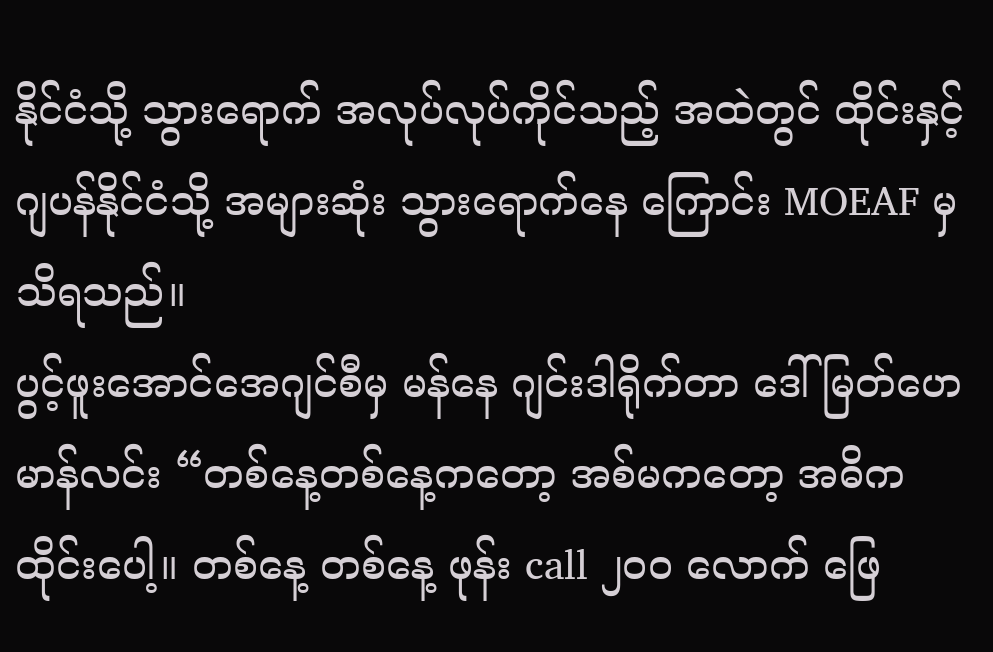နိုင်ငံသို့ သွားရောက် အလုပ်လုပ်ကိုင်သည့် အထဲတွင် ထိုင်းနှင့် ဂျပန်နိုင်ငံသို့ အများဆုံး သွားရောက်နေ ကြောင်း MOEAF မှ သိရသည်။
ပွင့်ဖူးအောင်အေဂျင်စီမှ မန်နေ ဂျင်းဒါရိုက်တာ ဒေါ်မြတ်ဟေမာန်လင်း “တစ်နေ့တစ်နေ့ကတော့ အစ်မကတော့ အဓိကထိုင်းပေါ့။ တစ်နေ့ တစ်နေ့ ဖုန်း call ၂၀၀ လောက် ဖြေ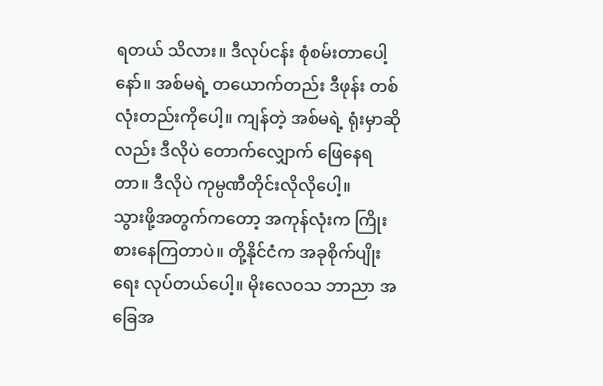ရတယ် သိလား။ ဒီလုပ်ငန်း စုံစမ်းတာပေါ့နော်။ အစ်မရဲ့ တယောက်တည်း ဒီဖုန်း တစ်လုံးတည်းကိုပေါ့။ ကျန်တဲ့ အစ်မရဲ့ ရုံးမှာဆိုလည်း ဒီလိုပဲ တောက်လျှောက် ဖြေနေရတာ။ ဒီလိုပဲ ကုမ္ပဏီတိုင်းလိုလိုပေါ့။
သွားဖို့အတွက်ကတော့ အကုန်လုံးက ကြိုးစားနေကြတာပဲ။ တို့နိုင်ငံက အခုစိုက်ပျိုးရေး လုပ်တယ်ပေါ့။ မိုးလေဝသ ဘာညာ အခြေအ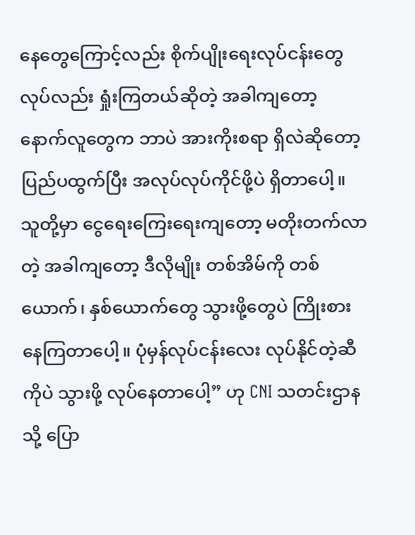နေတွေကြောင့်လည်း စိုက်ပျိုးရေးလုပ်ငန်းတွေ လုပ်လည်း ရှုံးကြတယ်ဆိုတဲ့ အခါကျတော့ နောက်လူတွေက ဘာပဲ အားကိုးစရာ ရှိလဲဆိုတော့ ပြည်ပထွက်ပြီး အလုပ်လုပ်ကိုင်ဖို့ပဲ ရှိတာပေါ့။ သူတို့မှာ ငွေရေးကြေးရေးကျတော့ မတိုးတက်လာ တဲ့ အခါကျတော့ ဒီလိုမျိုး တစ်အိမ်ကို တစ်ယောက်၊ နှစ်ယောက်တွေ သွားဖို့တွေပဲ ကြိုးစားနေကြတာပေါ့။ ပုံမှန်လုပ်ငန်းလေး လုပ်နိုင်တဲ့ဆီကိုပဲ သွားဖို့ လုပ်နေတာပေါ့” ဟု CNI သတင်းဌာနသို့ ပြော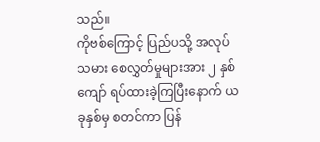သည်။
ကိုဗစ်ကြောင့် ပြည်ပသို့ အလုပ်သမား စေလွှတ်မှုများအား ၂ နှစ်ကျော် ရပ်ထားခဲ့ကြပြီးနောက် ယခုနှစ်မှ စတင်ကာ ပြန်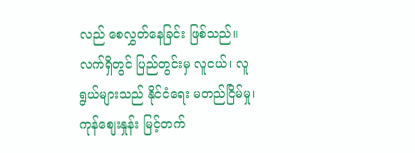လည် စေလွှတ်နေခြင်း ဖြစ်သည်။
လက်ရှိတွင် ပြည်တွင်းမှ လူငယ်၊ လူရွယ်များသည် နိုင်ငံရေး မတည်ငြိမ်မှု၊ ကုန်ဈေးနှုန်း မြင့်တက်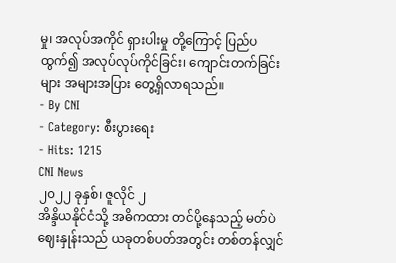မှု၊ အလုပ်အကိုင် ရှားပါးမှု တို့ကြောင့် ပြည်ပထွက်၍ အလုပ်လုပ်ကိုင်ခြင်း၊ ကျောင်းတက်ခြင်းများ အများအပြား တွေ့ရှိလာရသည်။
- By CNI
- Category: စီးပွားရေး
- Hits: 1215
CNI News
၂၀၂၂ ခုနှစ်၊ ဇူလိုင် ၂
အိန္ဒိယနိုင်ငံသို့ အဓိကထား တင်ပို့နေသည့် မတ်ပဲဈေးနှုန်းသည် ယခုတစ်ပတ်အတွင်း တစ်တန်လျှင်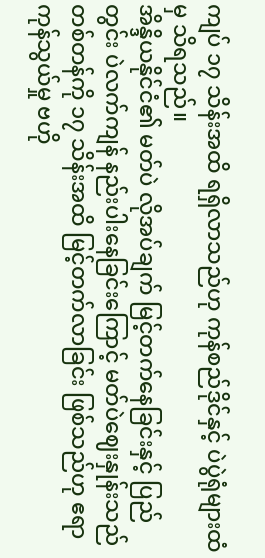ကျပ် ၁၇ သိန်းအထိ ရရှိလာသည်ဟု ကုန်စည်ဒိုင်နှင့် ပဲပွဲရုံများထံမှ သိရသည်။
အိန္ဒိယနိုင်ငံ၏ မတ်ပဲ လိုအပ်ချက် မြင့်တက်နေခြင်းနှင့် ပြည်တွင်း ပဲလက်ကျန် နည်းပါးနေခြင်းကြောင့် မတ်ပဲဈေးနှုန်းသည် တစ်တန်ကို ၁၇ သိန်းအထိ မြင့်တက်လာခြင်း ဖြစ်သည်ဟု ဧရာကုန်သွယ်မှု ဗဟို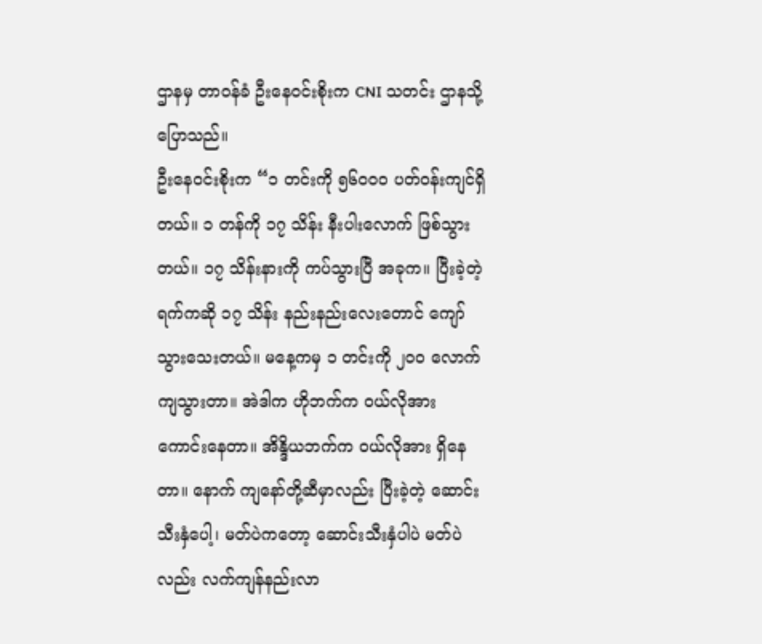ဌာနမှ တာဝန်ခံ ဦးနေဝင်းစိုးက CNI သတင်း ဌာနသို့ ပြောသည်။
ဦးနေဝင်းစိုးက “၁ တင်းကို ၅၆၀၀၀ ပတ်ဝန်းကျင်ရှိတယ်။ ၁ တန်ကို ၁၇ သိန်း နီးပါးလောက် ဖြစ်သွားတယ်။ ၁၇ သိန်းနားကို ကပ်သွားပြီ အခုက။ ပြီးခဲ့တဲ့ရက်ကဆို ၁၇ သိန်း နည်းနည်းလေးတောင် ကျော်သွားသေးတယ်။ မနေ့ကမှ ၁ တင်းကို ၂၀၀ လောက် ကျသွားတာ။ အဲဒါက ဟိုဘက်က ဝယ်လိုအား ကောင်းနေတာ။ အိန္ဒိယဘက်က ဝယ်လိုအား ရှိနေတာ။ နောက် ကျနော်တို့ဆီမှာလည်း ပြီးခဲ့တဲ့ ဆောင်းသီးနှံပေါ့၊ မတ်ပဲကတော့ ဆောင်းသီးနှံပါပဲ မတ်ပဲလည်း လက်ကျန်နည်းလာ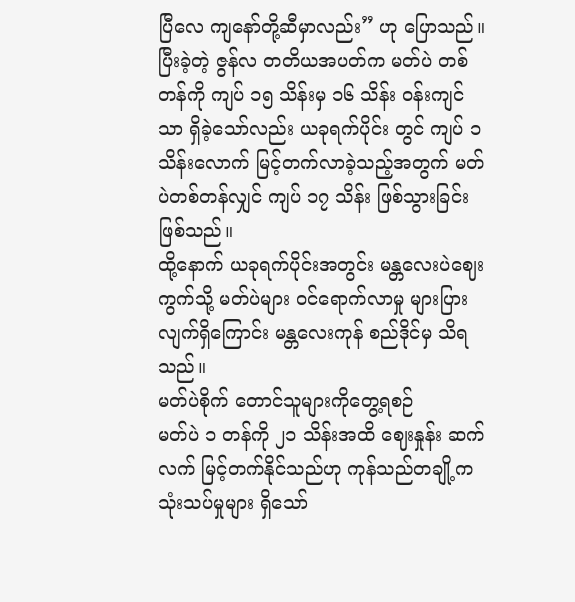ပြီလေ ကျနော်တို့ဆီမှာလည်း” ဟု ပြောသည်။
ပြီးခဲ့တဲ့ ဇွန်လ တတိယအပတ်က မတ်ပဲ တစ်တန်ကို ကျပ် ၁၅ သိန်းမှ ၁၆ သိန်း ဝန်းကျင်သာ ရှိခဲ့သော်လည်း ယခုရက်ပိုင်း တွင် ကျပ် ၁ သိန်းလောက် မြင့်တက်လာခဲ့သည့်အတွက် မတ်ပဲတစ်တန်လျှင် ကျပ် ၁၇ သိန်း ဖြစ်သွားခြင်း ဖြစ်သည်။
ထို့နောက် ယခုရက်ပိုင်းအတွင်း မန္တလေးပဲဈေးကွက်သို့ မတ်ပဲများ ဝင်ရောက်လာမှု များပြားလျက်ရှိကြောင်း မန္တလေးကုန် စည်ဒိုင်မှ သိရသည်။
မတ်ပဲစိုက် တောင်သူများကိုတွေ့ရစဉ်
မတ်ပဲ ၁ တန်ကို ၂၁ သိန်းအထိ ဈေးနှုန်း ဆက်လက် မြင့်တက်နိုင်သည်ဟု ကုန်သည်တချို့က သုံးသပ်မှုများ ရှိသော်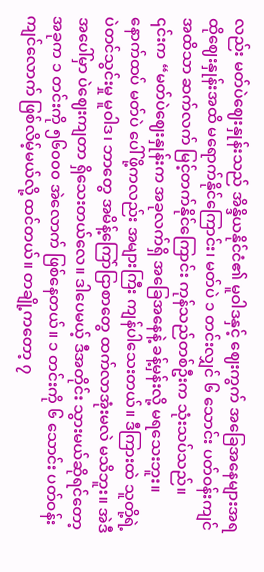လည်း မတ်ပဲဈေးနှုန်းသည် အိန္ဒိယနိုင်ငံ၏ မူဝါဒနှင့် ဈေးကွက် အခြေအနေများအရ ထိုဈေးနှုန်းအထိ မရောက်နိုင်ကြောင်း၊ မတ်ပဲ ၁ တင်းလျှင် ၆ သောင်း ပတ်ဝန်းကျင်အထိသာ ဆက်လက် မြင့်တက်နိုင်ကြောင်း ကုန်သည်တစ်ဦးက သုံးသပ်သည်။
၎င်းက “မတ်ပဲဈေးနှုန်းက အခုလက်ရှိ အခြေအနေနဲ့ ခန့်မှန်းလို့ မရသေးဘူး။ နောက်ထပ် မတ်ပဲ ပေါ်ဖို့ကလည်း အများကြီး ကျန်ပါသေးတယ်။ ဒီကြားထဲ သူတို့ရဲ့ ပဲတင်သွင်းမှု မူဝါဒ၊ ဘာတွေ အမိန့်ကြော်ငြာစာတွေ ထက်လာအုံးမလဲ မသိဘူး။ အဲဒီ အပေါ်မှာ ပဲဈေးကျတာ ရှိသေးတယ်လေ။ ဒါပေမယ့် ဒီအတိုင်း သွားမယ်ဆိုရင်တော့ အခုက ၁ တင်းကို ၅၆၀၀၀ အဲလောက် ဖြစ်နေတယ်။ ၁ တင်းကို ၆ သောင်း ပတ်ဝန်းကျင်လောက် ဖြစ်လိမ့်မယ်လို့ ထင်တယ်။ တချို့ကတော့ ၇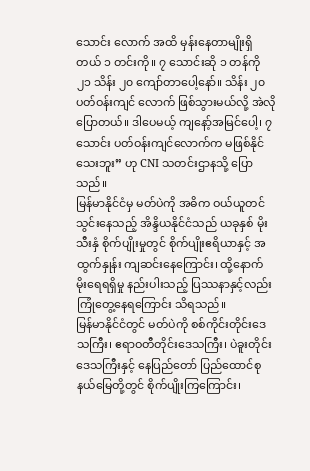သောင်း လောက် အထိ မှန်းနေတာမျိုးရှိတယ် ၁ တင်းကို။ ၇ သောင်းဆို ၁ တန်ကို ၂၁ သိန်း ၂၀ ကျော်တာပေါ့နော်။ သိန်း ၂၀ ပတ်ဝန်းကျင် လောက် ဖြစ်သွားမယ်လို့ အဲလိုပြောတယ်။ ဒါပေမယ့် ကျနော့်အမြင်ပေါ့၊ ၇ သောင်း ပတ်ဝန်းကျင်လောက်က မဖြစ်နိုင် သေးဘူး” ဟု CNI သတင်းဌာနသို့ ပြောသည်။
မြန်မာနိုင်ငံမှ မတ်ပဲကို အဓိက ဝယ်ယူတင်သွင်းနေသည့် အိန္ဒိယနိုင်ငံသည် ယခုနှစ် မိုးသီးနှံ စိုက်ပျိုးမှုတွင် စိုက်ပျိုးဧရိယာနှင့် အထွက်နှုန်း ကျဆင်းနေကြောင်း၊ ထို့နောက် မိုးရေရရှိမှု နည်းပါးသည့် ပြဿနာနှင့်လည်း ကြုံတွေ့နေရကြောင်း သိရသည်။
မြန်မာနိုင်ငံတွင် မတ်ပဲကို စစ်ကိုင်းတိုင်းဒေသကြီး၊ ဧရာဝတီတိုင်းဒေသကြီး၊ ပဲခူးတိုင်းဒေသကြီးနှင့် နေပြည်တော် ပြည်ထောင်စု နယ်မြေတို့တွင် စိုက်ပျိုးကြကြောင်း၊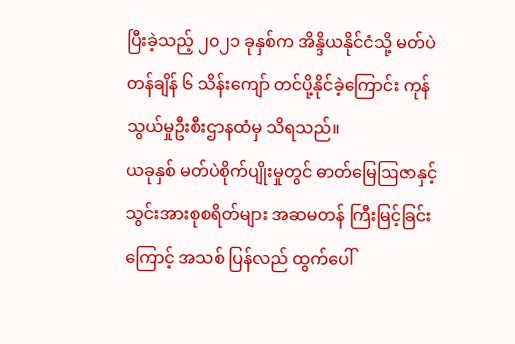ပြီးခဲ့သည့် ၂၀၂၁ ခုနှစ်က အိန္ဒိယနိုင်ငံသို့ မတ်ပဲတန်ချိန် ၆ သိန်းကျော် တင်ပို့နိုင်ခဲ့ကြောင်း ကုန်သွယ်မှုဦးစီးဌာနထံမှ သိရသည်။
ယခုနှစ် မတ်ပဲစိုက်ပျိုးမှုတွင် ဓာတ်မြေဩဇာနှင့် သွင်းအားစုစရိတ်များ အဆမတန် ကြီးမြင့်ခြင်းကြောင့် အသစ် ပြန်လည် ထွက်ပေါ်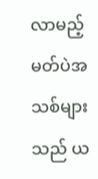လာမည့် မတ်ပဲအသစ်များသည် ယ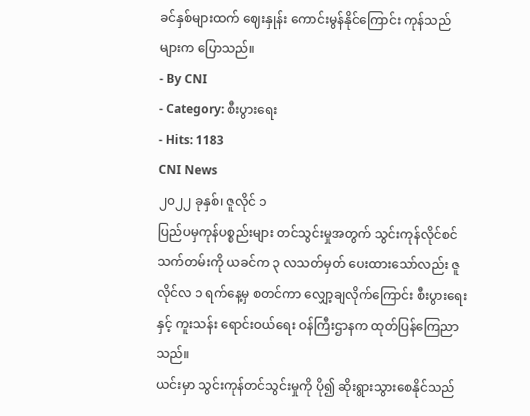ခင်နှစ်များထက် ဈေးနှုန်း ကောင်းမွန်နိုင်ကြောင်း ကုန်သည်များက ပြောသည်။
- By CNI
- Category: စီးပွားရေး
- Hits: 1183
CNI News
၂၀၂၂ ခုနှစ်၊ ဇူလိုင် ၁
ပြည်ပမှကုန်ပစ္စည်းများ တင်သွင်းမှုအတွက် သွင်းကုန်လိုင်စင်သက်တမ်းကို ယခင်က ၃ လသတ်မှတ် ပေးထားသော်လည်း ဇူလိုင်လ ၁ ရက်နေ့မှ စတင်ကာ လျှော့ချလိုက်ကြောင်း စီးပွားရေးနှင့် ကူးသန်း ရောင်းဝယ်ရေး ဝန်ကြီးဌာနက ထုတ်ပြန်ကြေညာသည်။
ယင်းမှာ သွင်းကုန်တင်သွင်းမှုကို ပို၍ ဆိုးရွားသွားစေနိုင်သည်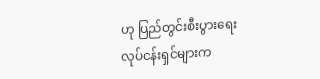ဟု ပြည်တွင်းစီးပွားရေးလုပ်ငန်းရှင်များက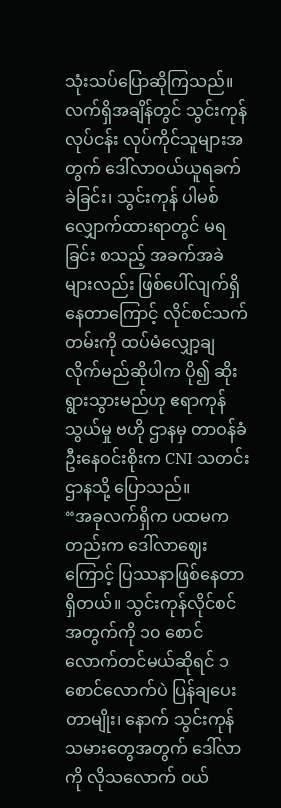သုံးသပ်ပြောဆိုကြသည်။
လက်ရှိအချိန်တွင် သွင်းကုန်လုပ်ငန်း လုပ်ကိုင်သူများအတွက် ဒေါ်လာဝယ်ယူရခက်ခဲခြင်း၊ သွင်းကုန် ပါမစ် လျှောက်ထားရာတွင် မရခြင်း စသည့် အခက်အခဲများလည်း ဖြစ်ပေါ်လျက်ရှိနေတာကြောင့် လိုင်စင်သက်တမ်းကို ထပ်မံလျှော့ချလိုက်မည်ဆိုပါက ပို၍ ဆိုးရွားသွားမည်ဟု ဧရာကုန်သွယ်မှု ဗဟို ဌာနမှ တာဝန်ခံ ဦးနေဝင်းစိုးက CNI သတင်းဌာနသို့ ပြောသည်။
“အခုလက်ရှိက ပထမကတည်းက ဒေါ်လာဈေးကြောင့် ပြဿနာဖြစ်နေတာရှိတယ်။ သွင်းကုန်လိုင်စင် အတွက်ကို ၁၀ စောင်လောက်တင်မယ်ဆိုရင် ၁ စောင်လောက်ပဲ ပြန်ချပေးတာမျိုး၊ နောက် သွင်းကုန် သမားတွေအတွက် ဒေါ်လာကို လိုသလောက် ဝယ်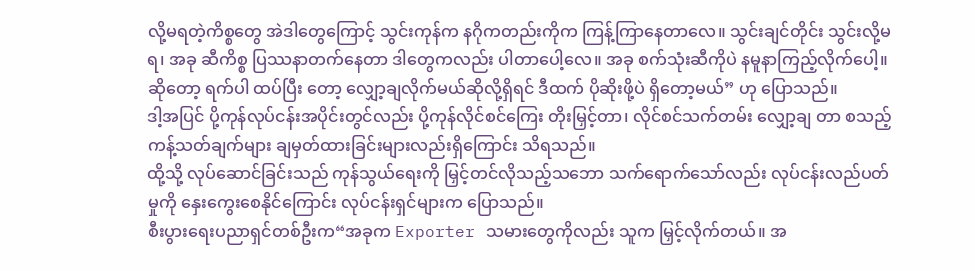လို့မရတဲ့ကိစ္စတွေ အဲဒါတွေကြောင့် သွင်းကုန်က နဂိုကတည်းကိုက ကြန့်ကြာနေတာလေ။ သွင်းချင်တိုင်း သွင်းလို့မရ၊ အခု ဆီကိစ္စ ပြဿနာတက်နေတာ ဒါတွေကလည်း ပါတာပေါ့လေ။ အခု စက်သုံးဆီကိုပဲ နမူနာကြည့်လိုက်ပေါ့။ ဆိုတော့ ရက်ပါ ထပ်ပြီး တော့ လျှော့ချလိုက်မယ်ဆိုလို့ရှိရင် ဒီထက် ပိုဆိုးဖို့ပဲ ရှိတော့မယ်” ဟု ပြောသည်။
ဒါ့အပြင် ပို့ကုန်လုပ်ငန်းအပိုင်းတွင်လည်း ပို့ကုန်လိုင်စင်ကြေး တိုးမြှင့်တာ၊ လိုင်စင်သက်တမ်း လျှော့ချ တာ စသည့် ကန့်သတ်ချက်များ ချမှတ်ထားခြင်းများလည်းရှိကြောင်း သိရသည်။
ထို့သို့ လုပ်ဆောင်ခြင်းသည် ကုန်သွယ်ရေးကို မြှင့်တင်လိုသည့်သဘော သက်ရောက်သော်လည်း လုပ်ငန်းလည်ပတ်မှုကို နှေးကွေးစေနိုင်ကြောင်း လုပ်ငန်းရှင်များက ပြောသည်။
စီးပွားရေးပညာရှင်တစ်ဦးက“အခုက Exporter သမားတွေကိုလည်း သူက မြှင့်လိုက်တယ်။ အ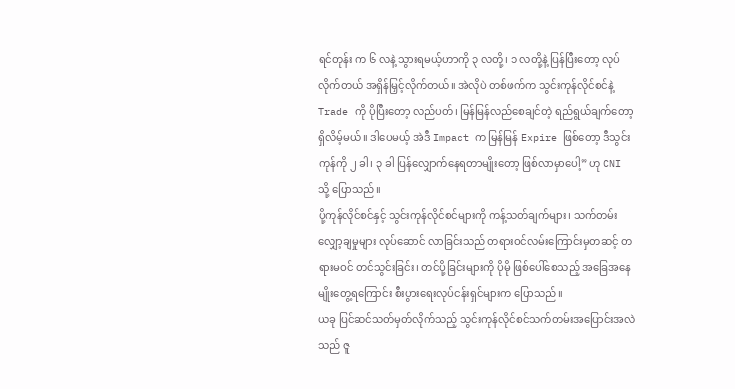ရင်တုန်း က ၆ လနဲ့ သွားရမယ့်ဟာကို ၃ လတို့၊ ၁ လတို့နဲ့ ပြန်ပြီးတော့ လုပ်လိုက်တယ် အရှိန်မြှင့်လိုက်တယ်။ အဲလိုပဲ တစ်ဖက်က သွင်းကုန်လိုင်စင်နဲ့ Trade ကို ပိုပြီးတော့ လည်ပတ်၊ မြန်မြန်လည်စေချင်တဲ့ ရည်ရွယ်ချက်တော့ ရှိလိမ့်မယ်။ ဒါပေမယ့် အဲဒီ Impact က မြန်မြန် Expire ဖြစ်တော့ ဒီသွင်းကုန်ကို ၂ ခါ၊ ၃ ခါ ပြန်လျှောက်နေရတာမျိုးတော့ ဖြစ်လာမှာပေါ့” ဟု CNI သို့ ပြောသည်။
ပို့ကုန်လိုင်စင်နှင့် သွင်းကုန်လိုင်စင်များကို ကန့်သတ်ချက်များ၊ သက်တမ်းလျှော့ချမှုများ လုပ်ဆောင် လာခြင်းသည် တရားဝင်လမ်းကြောင်းမှတဆင့် တရားမဝင် တင်သွင်းခြင်း၊ တင်ပို့ခြင်းများကို ပိုမို ဖြစ်ပေါ်စေသည့် အခြေအနေမျိုးတွေ့ရကြောင်း စီးပွားရေးလုပ်ငန်းရှင်များက ပြောသည်။
ယခု ပြင်ဆင်သတ်မှတ်လိုက်သည့် သွင်းကုန်လိုင်စင်သက်တမ်းအပြောင်းအလဲသည် ဇူ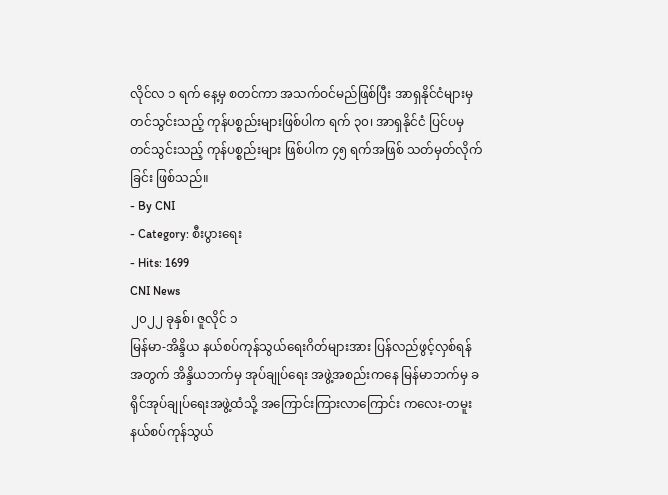လိုင်လ ၁ ရက် နေ့မှ စတင်ကာ အသက်ဝင်မည်ဖြစ်ပြီး အာရှနိုင်ငံများမှ တင်သွင်းသည့် ကုန်ပစ္စည်းများဖြစ်ပါက ရက် ၃၀၊ အာရှနိုင်ငံ ပြင်ပမှ တင်သွင်းသည့် ကုန်ပစ္စည်းများ ဖြစ်ပါက ၄၅ ရက်အဖြစ် သတ်မှတ်လိုက်ခြင်း ဖြစ်သည်။
- By CNI
- Category: စီးပွားရေး
- Hits: 1699
CNI News
၂၀၂၂ ခုနှစ်၊ ဇူလိုင် ၁
မြန်မာ-အိန္ဒိယ နယ်စပ်ကုန်သွယ်ရေးဂိတ်များအား ပြန်လည်ဖွင့်လှစ်ရန်အတွက် အိန္ဒိယဘက်မှ အုပ်ချုပ်ရေး အဖွဲ့အစည်းကနေ မြန်မာဘက်မှ ခရိုင်အုပ်ချုပ်ရေးအဖွဲ့ထံသို့ အကြောင်းကြားလာကြောင်း ကလေး-တမူး နယ်စပ်ကုန်သွယ်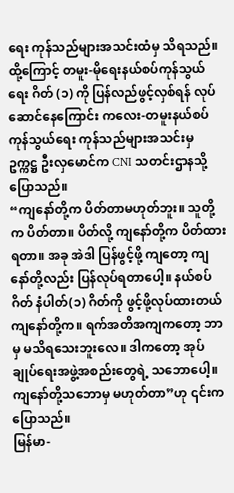ရေး ကုန်သည်များအသင်းထံမှ သိရသည်။
ထို့ကြောင့် တမူး-မိုရေးနယ်စပ်ကုန်သွယ်ရေး ဂိတ် (၁) ကို ပြန်လည်ဖွင့်လှစ်ရန် လုပ်ဆောင်နေကြောင်း ကလေး-တမူးနယ်စပ်ကုန်သွယ်ရေး ကုန်သည်များအသင်းမှ ဥက္ကဋ္ဌ ဦးလှမောင်က CNI သတင်းဌာနသို့ ပြောသည်။
“ကျနော်တို့က ပိတ်တာမဟုတ်ဘူး။ သူတို့က ပိတ်တာ။ ပိတ်လို့ ကျနော်တို့က ပိတ်ထားရတာ။ အခု အဲဒါ ပြန်ဖွင့်ဖို့ ကျတော့ ကျနော်တို့လည်း ပြန်လုပ်ရတာပေါ့။ နယ်စပ်ဂိတ် နံပါတ်(၁) ဂိတ်ကို ဖွင့်ဖို့လုပ်ထားတယ် ကျနော်တို့က။ ရက်အတိအကျကတော့ ဘာမှ မသိရသေးဘူးလေ။ ဒါကတော့ အုပ်ချုပ်ရေးအဖွဲ့အစည်းတွေရဲ့ သဘောပေါ့။ ကျနော်တို့သဘောမှ မဟုတ်တာ”ဟု ၎င်းကပြောသည်။
မြန်မာ-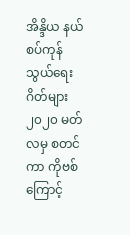အိန္ဒိယ နယ်စပ်ကုန်သွယ်ရေးဂိတ်များ ၂၀၂၀ မတ်လမှ စတင်ကာ ကိုဗစ်ကြောင့်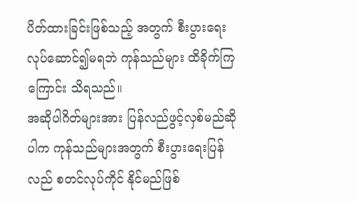ပိတ်ထားခြင်းဖြစ်သည့် အတွက် စီးပွားရေးလုပ်ဆောင်၍မရဘဲ ကုန်သည်များ ထိခိုက်ကြကြောင်း သိရသည်။
အဆိုပါဂိတ်များအား ပြန်လည်ဖွင့်လှစ်မည်ဆိုပါက ကုန်သည်များအတွက် စီးပွားရေးပြန်လည် စတင်လုပ်ကိုင် နိုင်မည်ဖြစ်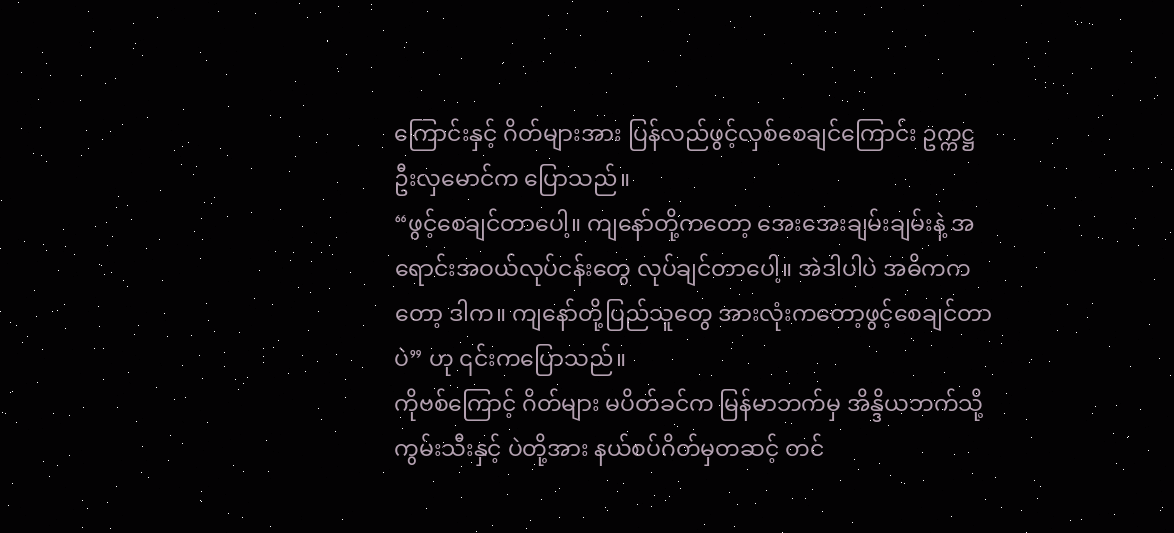ကြောင်းနှင့် ဂိတ်များအား ပြန်လည်ဖွင့်လှစ်စေချင်ကြောင်း ဥက္ကဋ္ဌ ဦးလှမောင်က ပြောသည်။
“ဖွင့်စေချင်တာပေါ့။ ကျနော်တို့ကတော့ အေးအေးချမ်းချမ်းနဲ့ အရောင်းအဝယ်လုပ်ငန်းတွေ လုပ်ချင်တာပေါ့။ အဲဒါပါပဲ အဓိကကတော့ ဒါက။ ကျနော်တို့ပြည်သူတွေ အားလုံးကတော့ဖွင့်စေချင်တာပဲ” ဟု ၎င်းကပြောသည်။
ကိုဗစ်ကြောင့် ဂိတ်များ မပိတ်ခင်က မြန်မာဘက်မှ အိန္ဒိယဘက်သို့ ကွမ်းသီးနှင့် ပဲတို့အား နယ်စပ်ဂိတ်မှတဆင့် တင်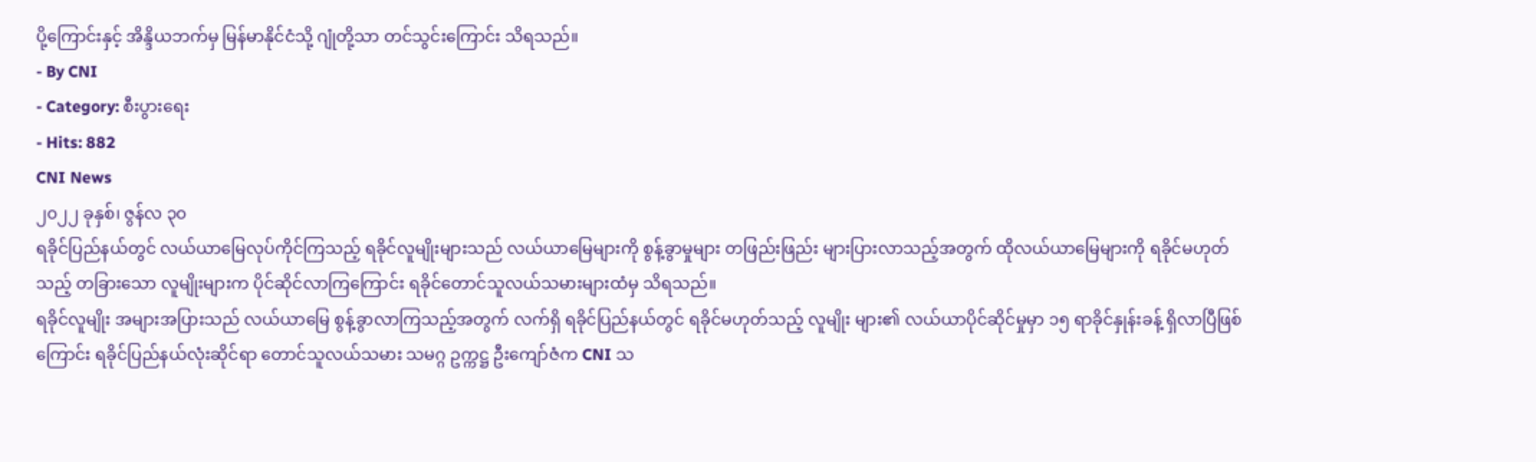ပို့ကြောင်းနှင့် အိန္ဒိယဘက်မှ မြန်မာနိုင်ငံသို့ ဂျုံတို့သာ တင်သွင်းကြောင်း သိရသည်။
- By CNI
- Category: စီးပွားရေး
- Hits: 882
CNI News
၂၀၂၂ ခုနှစ်၊ ဇွန်လ ၃၀
ရခိုင်ပြည်နယ်တွင် လယ်ယာမြေလုပ်ကိုင်ကြသည့် ရခိုင်လူမျိုးများသည် လယ်ယာမြေများကို စွန့်ခွာမှုများ တဖြည်းဖြည်း များပြားလာသည့်အတွက် ထိုလယ်ယာမြေများကို ရခိုင်မဟုတ်သည့် တခြားသော လူမျိုးများက ပိုင်ဆိုင်လာကြကြောင်း ရခိုင်တောင်သူလယ်သမားများထံမှ သိရသည်။
ရခိုင်လူမျိုး အများအပြားသည် လယ်ယာမြေ စွန့်ခွာလာကြသည့်အတွက် လက်ရှိ ရခိုင်ပြည်နယ်တွင် ရခိုင်မဟုတ်သည့် လူမျိုး များ၏ လယ်ယာပိုင်ဆိုင်မှုမှာ ၁၅ ရာခိုင်နှုန်းခန့် ရှိလာပြီဖြစ်ကြောင်း ရခိုင်ပြည်နယ်လုံးဆိုင်ရာ တောင်သူလယ်သမား သမဂ္ဂ ဥက္ကဋ္ဌ ဦးကျော်ဇံက CNI သ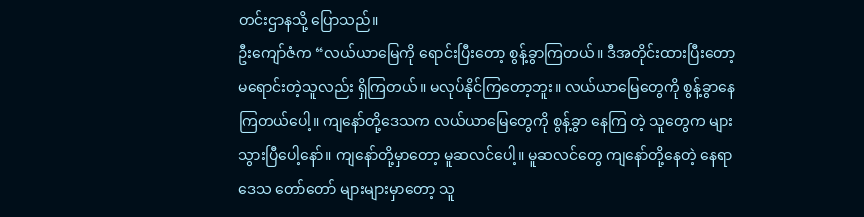တင်းဌာနသို့ ပြောသည်။
ဦးကျော်ဇံက “လယ်ယာမြေကို ရောင်းပြီးတော့ စွန့်ခွာကြတယ်။ ဒီအတိုင်းထားပြီးတော့ မရောင်းတဲ့သူလည်း ရှိကြတယ်။ မလုပ်နိုင်ကြတော့ဘူး။ လယ်ယာမြေတွေကို စွန့်ခွာနေကြတယ်ပေါ့။ ကျနော်တို့ဒေသက လယ်ယာမြေတွေကို စွန့်ခွာ နေကြ တဲ့ သူတွေက များသွားပြီပေါ့နော်။ ကျနော်တို့မှာတော့ မူဆလင်ပေါ့။ မူဆလင်တွေ ကျနော်တို့နေတဲ့ နေရာဒေသ တော်တော် များများမှာတော့ သူ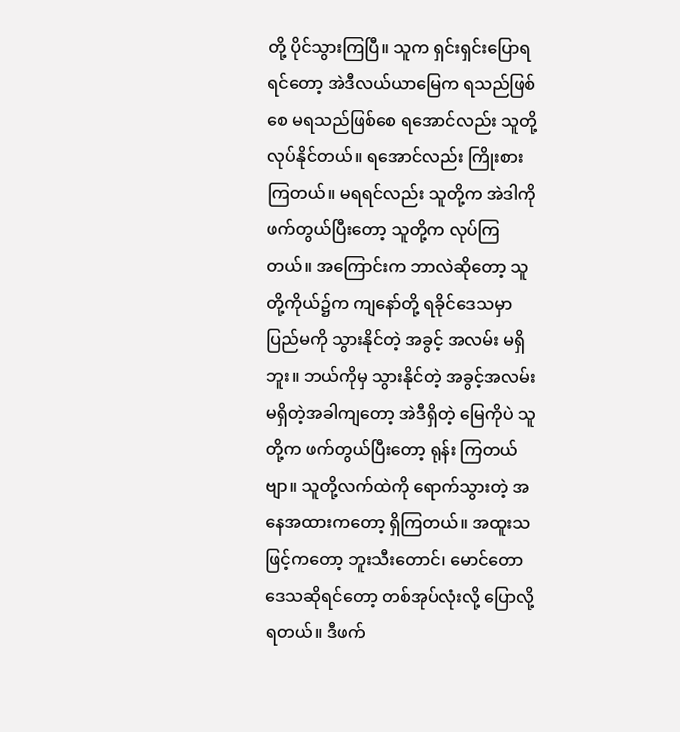တို့ ပိုင်သွားကြပြီ။ သူက ရှင်းရှင်းပြောရရင်တော့ အဲဒီလယ်ယာမြေက ရသည်ဖြစ်စေ မရသည်ဖြစ်စေ ရအောင်လည်း သူတို့လုပ်နိုင်တယ်။ ရအောင်လည်း ကြိုးစားကြတယ်။ မရရင်လည်း သူတို့က အဲဒါကို ဖက်တွယ်ပြီးတော့ သူတို့က လုပ်ကြတယ်။ အကြောင်းက ဘာလဲဆိုတော့ သူတို့ကိုယ်၌က ကျနော်တို့ ရခိုင်ဒေသမှာ ပြည်မကို သွားနိုင်တဲ့ အခွင့် အလမ်း မရှိဘူး။ ဘယ်ကိုမှ သွားနိုင်တဲ့ အခွင့်အလမ်း မရှိတဲ့အခါကျတော့ အဲဒီရှိတဲ့ မြေကိုပဲ သူတို့က ဖက်တွယ်ပြီးတော့ ရုန်း ကြတယ်ဗျာ။ သူတို့လက်ထဲကို ရောက်သွားတဲ့ အနေအထားကတော့ ရှိကြတယ်။ အထူးသဖြင့်ကတော့ ဘူးသီးတောင်၊ မောင်တော ဒေသဆိုရင်တော့ တစ်အုပ်လုံးလို့ ပြောလို့ရတယ်။ ဒီဖက်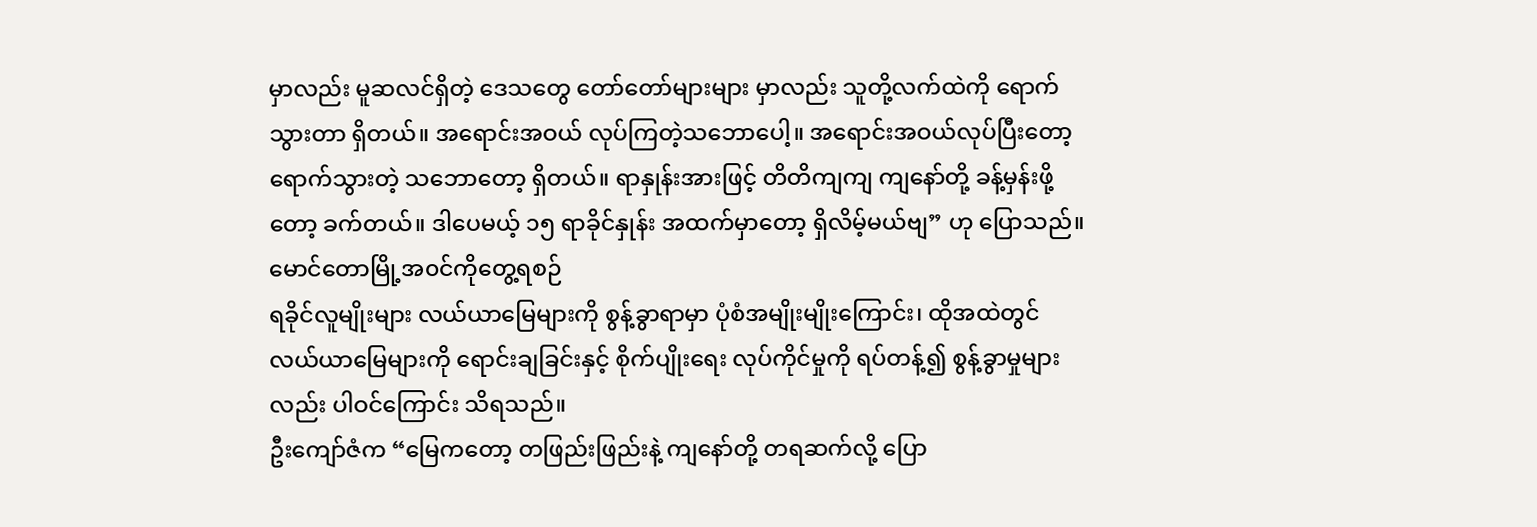မှာလည်း မူဆလင်ရှိတဲ့ ဒေသတွေ တော်တော်များများ မှာလည်း သူတို့လက်ထဲကို ရောက်သွားတာ ရှိတယ်။ အရောင်းအဝယ် လုပ်ကြတဲ့သဘောပေါ့။ အရောင်းအဝယ်လုပ်ပြီးတော့ ရောက်သွားတဲ့ သဘောတော့ ရှိတယ်။ ရာနှုန်းအားဖြင့် တိတိကျကျ ကျနော်တို့ ခန့်မှန်းဖို့တော့ ခက်တယ်။ ဒါပေမယ့် ၁၅ ရာခိုင်နှုန်း အထက်မှာတော့ ရှိလိမ့်မယ်ဗျ” ဟု ပြောသည်။
မောင်တောမြို့အ၀င်ကိုတွေ့ရစဉ်
ရခိုင်လူမျိုးများ လယ်ယာမြေများကို စွန့်ခွာရာမှာ ပုံစံအမျိုးမျိုးကြောင်း၊ ထိုအထဲတွင် လယ်ယာမြေများကို ရောင်းချခြင်းနှင့် စိုက်ပျိုးရေး လုပ်ကိုင်မှုကို ရပ်တန့်၍ စွန့်ခွာမှုများလည်း ပါဝင်ကြောင်း သိရသည်။
ဦးကျော်ဇံက “မြေကတော့ တဖြည်းဖြည်းနဲ့ ကျနော်တို့ တရဆက်လို့ ပြော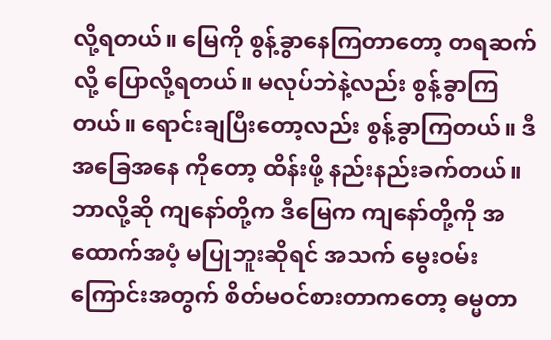လို့ရတယ်။ မြေကို စွန့်ခွာနေကြတာတော့ တရဆက်လို့ ပြောလို့ရတယ်။ မလုပ်ဘဲနဲ့လည်း စွန့်ခွာကြတယ်။ ရောင်းချပြီးတော့လည်း စွန့်ခွာကြတယ်။ ဒီအခြေအနေ ကိုတော့ ထိန်းဖို့ နည်းနည်းခက်တယ်။ ဘာလို့ဆို ကျနော်တို့က ဒီမြေက ကျနော်တို့ကို အထောက်အပံ့ မပြုဘူးဆိုရင် အသက် မွေးဝမ်းကြောင်းအတွက် စိတ်မဝင်စားတာကတော့ ဓမ္မတာ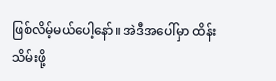ဖြစ်လိမ့်မယ်ပေါ့နော်။ အဲဒီအပေါ်မှာ ထိန်းသိမ်းဖို့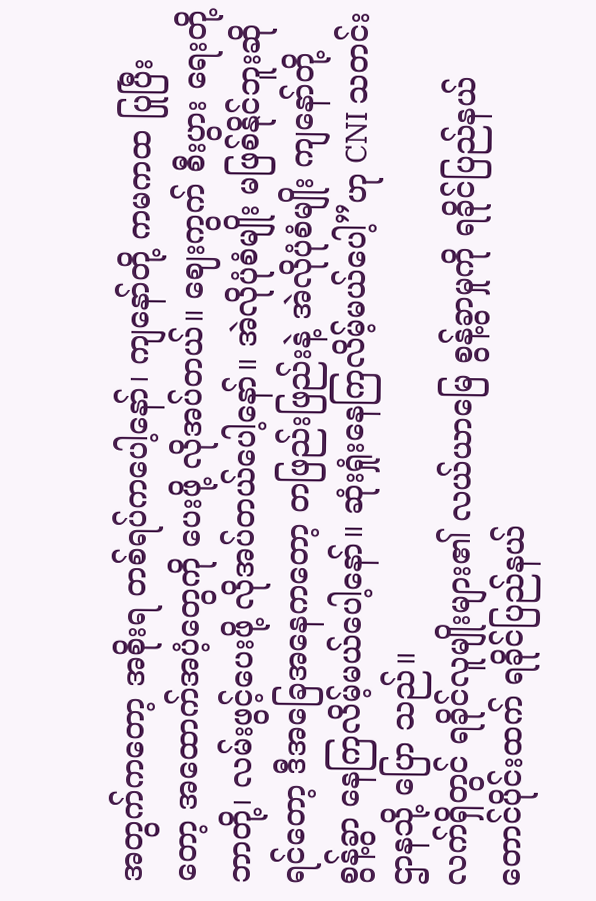အတွက်ကတော့ အစိုးရ တစ်ရပ်ကပေါ့နော်၊ ကျနော်တို့ ကမကထ ပြုပြီးတော့ အထောက်အပံ့တွေကို ပေးဖို့ လိုအပ်တယ်။ ဈေးကွက် စီးပွား ရေးတို့ ဘာတို့၊ လမ်းဖွင့်ပေးဖို့ လိုအပ်တယ်ပေါ့နော်။ အဲလိုပုံစံမျိုး မဖြစ်နိုင်ဘူးဆိုရင်တော့ ဒီအခြေအနေကတော့ တဖြည်းဖြည်းနဲ့ အဲလိုပုံစံမျိုး ကျနော်တို့ စွန့်ခွာ နေကြလိမ့်မယ်ပေါ့နော်။ ဆုံးရှုံးနေကြလိမ့်မယ်ပေါ့”ဟု CNI သတင်းဌာနသို့ ပြော သည်။
လက်ရှိတွင် ရခိုင်လူမျိုးများ၏ လယ်ယာမြေ စွန့်ခွာမှုကို ရခိုင်ပြည်နယ် တောင်ပိုင်းထက် ရခိုင်ပြည်နယ်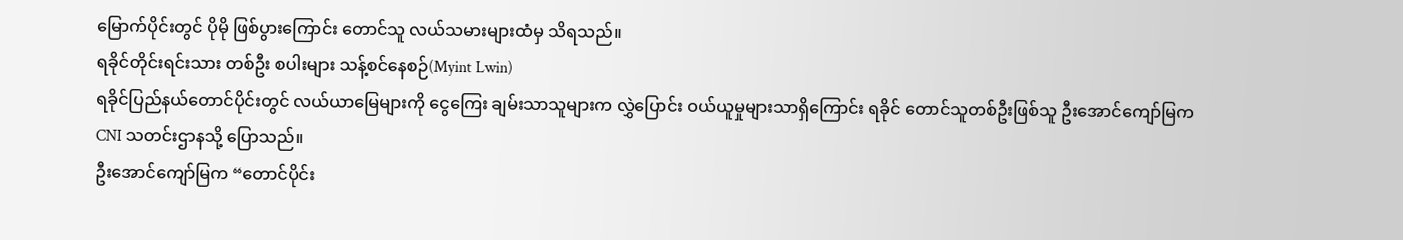မြောက်ပိုင်းတွင် ပိုမို ဖြစ်ပွားကြောင်း တောင်သူ လယ်သမားများထံမှ သိရသည်။
ရခိုင်တိုင်းရင်းသား တစ်ဦး စပါးများ သန့်စင်နေစဉ်(Myint Lwin)
ရခိုင်ပြည်နယ်တောင်ပိုင်းတွင် လယ်ယာမြေများကို ငွေကြေး ချမ်းသာသူများက လွှဲပြောင်း ဝယ်ယူမှုများသာရှိကြောင်း ရခိုင် တောင်သူတစ်ဦးဖြစ်သူ ဦးအောင်ကျော်မြက CNI သတင်းဌာနသို့ ပြောသည်။
ဦးအောင်ကျော်မြက “တောင်ပိုင်း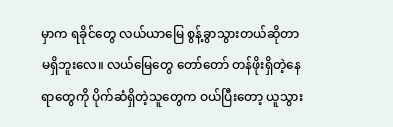မှာက ရခိုင်တွေ လယ်ယာမြေ စွန့်ခွာသွားတယ်ဆိုတာ မရှိဘူးလေ။ လယ်မြေတွေ တော်တော် တန်ဖိုးရှိတဲ့နေရာတွေကို ပိုက်ဆံရှိတဲ့သူတွေက ဝယ်ပြီးတော့ ယူသွား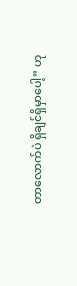တာလောက်ပဲ ရှိချင်ရှိမှာပေါ့” ဟု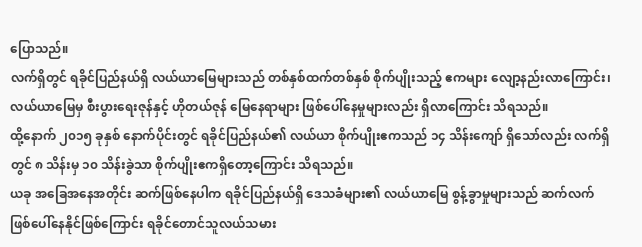ပြောသည်။
လက်ရှိတွင် ရခိုင်ပြည်နယ်ရှိ လယ်ယာမြေများသည် တစ်နှစ်ထက်တစ်နှစ် စိုက်ပျိုးသည့် ဧကများ လျော့နည်းလာကြောင်း၊ လယ်ယာမြေမှ စီးပွားရေးဇုန်နှင့် ဟိုတယ်ဇုန် မြေနေရာများ ဖြစ်ပေါ်နေမှုများလည်း ရှိလာကြောင်း သိရသည်။
ထို့နောက် ၂၀၁၅ ခုနှစ် နောက်ပိုင်းတွင် ရခိုင်ပြည်နယ်၏ လယ်ယာ စိုက်ပျိုးဧကသည် ၁၄ သိန်းကျော် ရှိသော်လည်း လက်ရှိ တွင် ၈ သိန်းမှ ၁၀ သိန်းခွဲသာ စိုက်ပျိုးဧကရှိတော့ကြောင်း သိရသည်။
ယခု အခြေအနေအတိုင်း ဆက်ဖြစ်နေပါက ရခိုင်ပြည်နယ်ရှိ ဒေသခံများ၏ လယ်ယာမြေ စွန့်ခွာမှုများသည် ဆက်လက် ဖြစ်ပေါ်နေနိုင်ဖြစ်ကြောင်း ရခိုင်တောင်သူလယ်သမား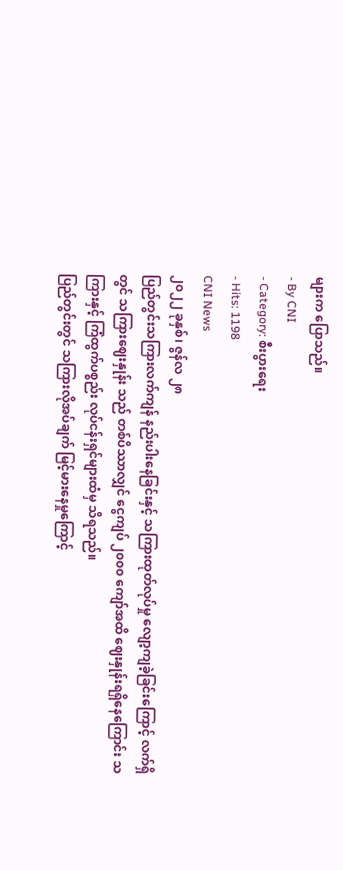များက ပြောသည်။
- By CNI
- Category: စီးပွားရေး
- Hits: 1198
CNI News
၂၀၂၂ ခုနှစ်၊ ဇွန်လ ၂၈
ပြည်တွင်းသကြားလက်ကျန် နည်းပါးနေခြင်းနှင့် သကြားထုတ်လုပ်မှု လျော့ကျခဲ့ခြင်းကြောင့် လက်ရှိတွင် သကြားဈေးနှုန်း သည် တစ်ပိဿာလျှင် ငွေကျပ် ၂၀၀၀ ကျော်အထိ ဈေးနှုန်းရရှိနေကြောင်း သကြားနှင့် ကြံထွက်ပစ္စည်း လုပ်ငန်းရှင်များထံမှ သိရသည်။
ပြည်တွင်းတွင် သကြားလိုအပ်ချက် မြင့်မားနေမှုကြောင့်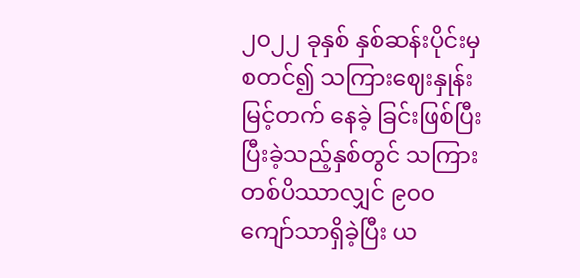၂၀၂၂ ခုနှစ် နှစ်ဆန်းပိုင်းမှစတင်၍ သကြားဈေးနှုန်း မြင့်တက် နေခဲ့ ခြင်းဖြစ်ပြီး ပြီးခဲ့သည့်နှစ်တွင် သကြားတစ်ပိဿာလျှင် ၉၀၀ ကျော်သာရှိခဲ့ပြီး ယ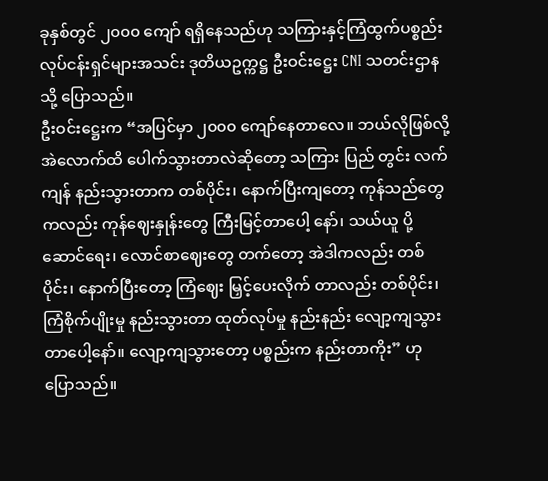ခုနှစ်တွင် ၂၀၀၀ ကျော် ရရှိနေသည်ဟု သကြားနှင့်ကြံထွက်ပစ္စည်းလုပ်ငန်းရှင်များအသင်း ဒုတိယဥက္ကဋ္ဌ ဦးဝင်းဋ္ဌေး CNI သတင်းဌာနသို့ ပြောသည်။
ဦးဝင်းဋ္ဌေးက “အပြင်မှာ ၂၀၀၀ ကျော်နေတာလေ။ ဘယ်လိုဖြစ်လို့ အဲလောက်ထိ ပေါက်သွားတာလဲဆိုတော့ သကြား ပြည် တွင်း လက်ကျန် နည်းသွားတာက တစ်ပိုင်း၊ နောက်ပြီးကျတော့ ကုန်သည်တွေကလည်း ကုန်ဈေးနှုန်းတွေ ကြီးမြင့်တာပေါ့ နော်၊ သယ်ယူ ပို့ ဆောင်ရေး၊ လောင်စာဈေးတွေ တက်တော့ အဲဒါကလည်း တစ်ပိုင်း၊ နောက်ပြီးတော့ ကြံဈေး မြှင့်ပေးလိုက် တာလည်း တစ်ပိုင်း၊ ကြံစိုက်ပျိုးမှု နည်းသွားတာ ထုတ်လုပ်မှု နည်းနည်း လျော့ကျသွားတာပေါ့နော်။ လျော့ကျသွားတော့ ပစ္စည်းက နည်းတာကိုး” ဟု ပြောသည်။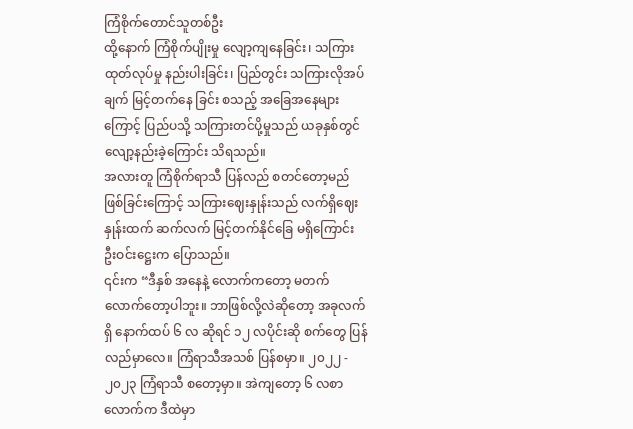ကြံစိုက်တောင်သူတစ်ဦး
ထို့နောက် ကြံစိုက်ပျိုးမှု လျော့ကျနေခြင်း၊ သကြားထုတ်လုပ်မှု နည်းပါးခြင်း၊ ပြည်တွင်း သကြားလိုအပ်ချက် မြင့်တက်နေ ခြင်း စသည့် အခြေအနေများကြောင့် ပြည်ပသို့ သကြားတင်ပို့မှုသည် ယခုနှစ်တွင် လျော့နည်းခဲ့ကြောင်း သိရသည်။
အလားတူ ကြံစိုက်ရာသီ ပြန်လည် စတင်တော့မည် ဖြစ်ခြင်းကြောင့် သကြားဈေးနှုန်းသည် လက်ရှိဈေးနှုန်းထက် ဆက်လက် မြင့်တက်နိုင်ခြေ မရှိကြောင်း ဦးဝင်းဋ္ဌေးက ပြောသည်။
၎င်းက “ဒီနှစ် အနေနဲ့ လောက်ကတော့ မတက်လောက်တော့ပါဘူး။ ဘာဖြစ်လို့လဲဆိုတော့ အခုလက်ရှိ နောက်ထပ် ၆ လ ဆိုရင် ၁၂ လပိုင်းဆို စက်တွေ ပြန်လည်မှာလေ။ ကြံရာသီအသစ် ပြန်စမှာ။ ၂၀၂၂ - ၂၀၂၃ ကြံရာသီ စတော့မှာ။ အဲကျတော့ ၆ လစာလောက်က ဒီထဲမှာ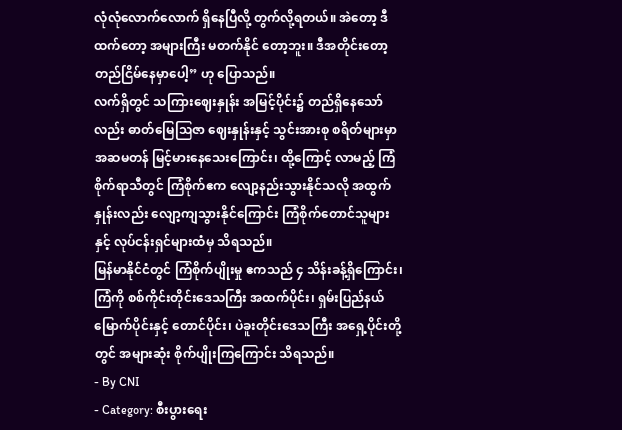လုံလုံလောက်လောက် ရှိနေပြီလို့ တွက်လို့ရတယ်။ အဲတော့ ဒီထက်တော့ အများကြီး မတက်နိုင် တော့ဘူး။ ဒီအတိုင်းတော့ တည်ငြိမ်နေမှာပေါ့” ဟု ပြောသည်။
လက်ရှိတွင် သကြားဈေးနှုန်း အမြင့်ပိုင်း၌ တည်ရှိနေသော်လည်း ဓာတ်မြေဩဇာ ဈေးနှုန်းနှင့် သွင်းအားစု စရိတ်များမှာ အဆမတန် မြင့်မားနေသေးကြောင်း၊ ထို့ကြောင့် လာမည့် ကြံစိုက်ရာသီတွင် ကြံစိုက်ဧက လျော့နည်းသွားနိုင်သလို အထွက် နှုန်းလည်း လျော့ကျသွားနိုင်ကြောင်း ကြံစိုက်တောင်သူများနှင့် လုပ်ငန်းရှင်များထံမှ သိရသည်။
မြန်မာနိုင်ငံတွင် ကြံစိုက်ပျိုးမှု ဧကသည် ၄ သိန်းခန့်ရှိကြောင်း၊ ကြံကို စစ်ကိုင်းတိုင်းဒေသကြီး အထက်ပိုင်း၊ ရှမ်းပြည်နယ် မြောက်ပိုင်းနှင့် တောင်ပိုင်း၊ ပဲခူးတိုင်းဒေသကြီး အရှေ့ပိုင်းတို့တွင် အများဆုံး စိုက်ပျိုးကြကြောင်း သိရသည်။
- By CNI
- Category: စီးပွားရေး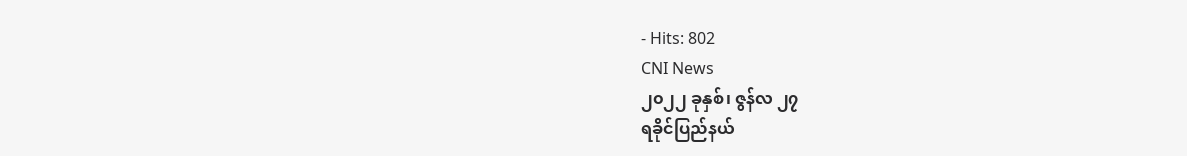- Hits: 802
CNI News
၂၀၂၂ ခုနှစ်၊ ဇွန်လ ၂၇
ရခိုင်ပြည်နယ်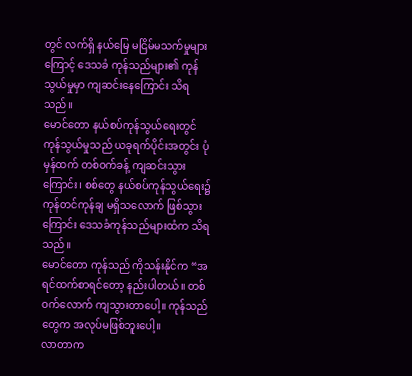တွင် လက်ရှိ နယ်မြေ မငြိမ်မသက်မှုများကြောင့် ဒေသခံ ကုန်သည်များ၏ ကုန်သွယ်မှုမှာ ကျဆင်းနေကြောင်း သိရသည်။
မောင်တော နယ်စပ်ကုန်သွယ်ရေးတွင် ကုန်သွယ်မှုသည် ယခုရက်ပိုင်းအတွင်း ပုံမှန်ထက် တစ်ဝက်ခန့် ကျဆင်းသွားကြောင်း၊ စစ်တွေ နယ်စပ်ကုန်သွယ်ရေး၌ ကုန်တင်ကုန်ချ မရှိသလောက် ဖြစ်သွားကြောင်း ဒေသခံကုန်သည်များထံက သိရသည်။
မောင်တော ကုန်သည် ကိုသန်းနိုင်က “အရင်ထက်စာရင်တော့ နည်းပါတယ်။ တစ်ဝက်လောက် ကျသွားတာပေါ့။ ကုန်သည် တွေက အလုပ်မဖြစ်ဘူးပေါ့။
လာတာက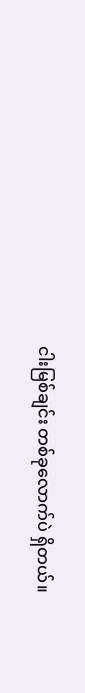ငါးမြစ်ချင်း တစ်ခုလောက်ပဲ ရှိတယ်။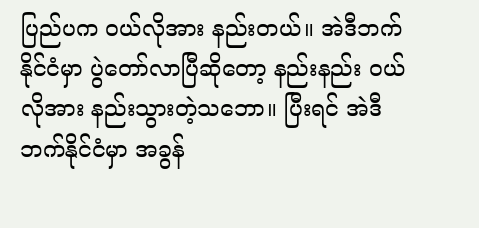ပြည်ပက ဝယ်လိုအား နည်းတယ်။ အဲဒီဘက် နိုင်ငံမှာ ပွဲတော်လာပြီဆိုတော့ နည်းနည်း ဝယ်လိုအား နည်းသွားတဲ့သဘော။ ပြီးရင် အဲဒီဘက်နိုင်ငံမှာ အခွန်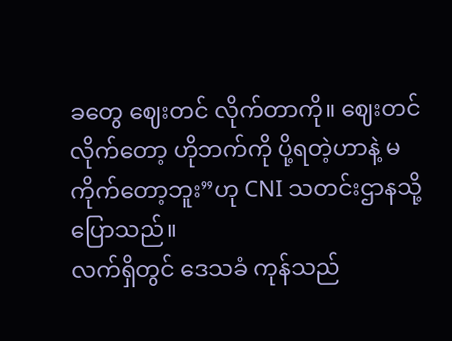ခတွေ ဈေးတင် လိုက်တာကို။ ဈေးတင်လိုက်တော့ ဟိုဘက်ကို ပို့ရတဲ့ဟာနဲ့ မကိုက်တော့ဘူး”ဟု CNI သတင်းဌာနသို့ ပြောသည်။
လက်ရှိတွင် ဒေသခံ ကုန်သည်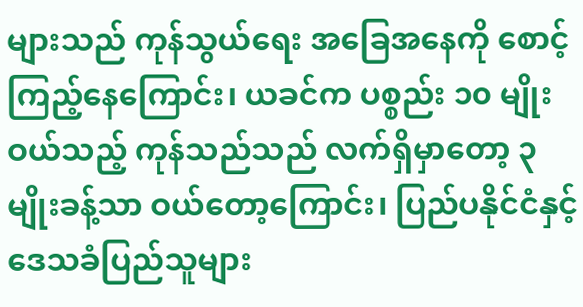များသည် ကုန်သွယ်ရေး အခြေအနေကို စောင့်ကြည့်နေကြောင်း၊ ယခင်က ပစ္စည်း ၁၀ မျိုး ဝယ်သည့် ကုန်သည်သည် လက်ရှိမှာတော့ ၃ မျိုးခန့်သာ ဝယ်တော့ကြောင်း၊ ပြည်ပနိုင်ငံနှင့် ဒေသခံပြည်သူများ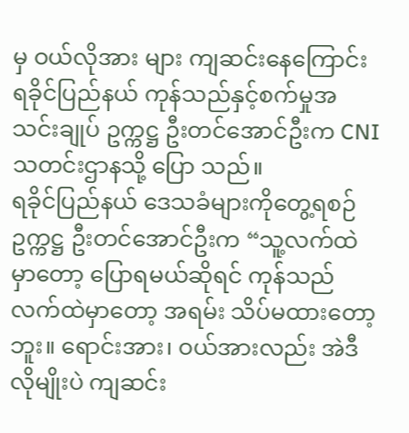မှ ဝယ်လိုအား များ ကျဆင်းနေကြောင်း ရခိုင်ပြည်နယ် ကုန်သည်နှင့်စက်မှုအသင်းချုပ် ဥက္ကဋ္ဌ ဦးတင်အောင်ဦးက CNI သတင်းဌာနသို့ ပြော သည်။
ရခိုင်ပြည်နယ် ဒေသခံများကိုတွေ့ရစဉ်
ဥက္ကဋ္ဌ ဦးတင်အောင်ဦးက “သူ့လက်ထဲမှာတော့ ပြောရမယ်ဆိုရင် ကုန်သည် လက်ထဲမှာတော့ အရမ်း သိပ်မထားတော့ဘူး။ ရောင်းအား၊ ဝယ်အားလည်း အဲဒီလိုမျိုးပဲ ကျဆင်း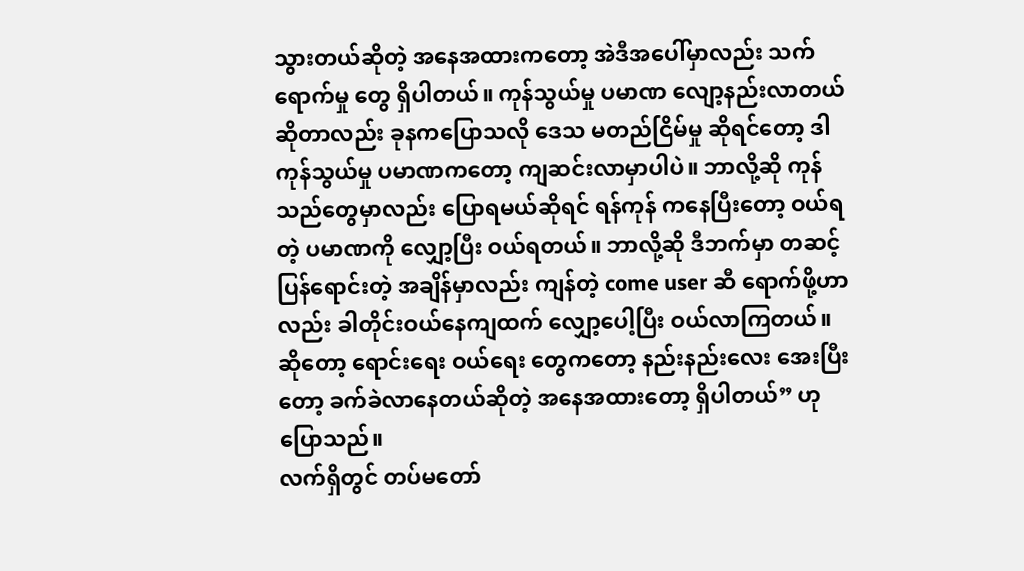သွားတယ်ဆိုတဲ့ အနေအထားကတော့ အဲဒီအပေါ်မှာလည်း သက်ရောက်မှု တွေ ရှိပါတယ်။ ကုန်သွယ်မှု ပမာဏ လျော့နည်းလာတယ် ဆိုတာလည်း ခုနကပြောသလို ဒေသ မတည်ငြိမ်မှု ဆိုရင်တော့ ဒါ ကုန်သွယ်မှု ပမာဏကတော့ ကျဆင်းလာမှာပါပဲ။ ဘာလို့ဆို ကုန်သည်တွေမှာလည်း ပြောရမယ်ဆိုရင် ရန်ကုန် ကနေပြီးတော့ ဝယ်ရတဲ့ ပမာဏကို လျှော့ပြီး ဝယ်ရတယ်။ ဘာလို့ဆို ဒီဘက်မှာ တဆင့် ပြန်ရောင်းတဲ့ အချိန်မှာလည်း ကျန်တဲ့ come user ဆီ ရောက်ဖို့ဟာလည်း ခါတိုင်းဝယ်နေကျထက် လျှော့ပေါ့ပြီး ဝယ်လာကြတယ်။ ဆိုတော့ ရောင်းရေး ဝယ်ရေး တွေကတော့ နည်းနည်းလေး အေးပြီးတော့ ခက်ခဲလာနေတယ်ဆိုတဲ့ အနေအထားတော့ ရှိပါတယ်” ဟု ပြောသည်။
လက်ရှိတွင် တပ်မတော်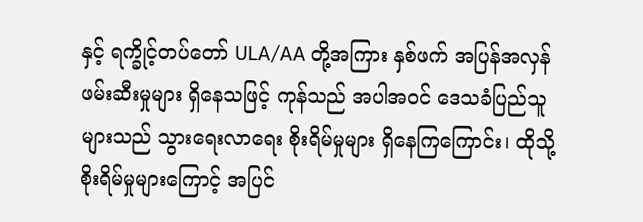နှင့် ရက္ခိုင့်တပ်တော် ULA/AA တို့အကြား နှစ်ဖက် အပြန်အလှန် ဖမ်းဆီးမှုများ ရှိနေသဖြင့် ကုန်သည် အပါအဝင် ဒေသခံပြည်သူများသည် သွားရေးလာရေး စိုးရိမ်မှုများ ရှိနေကြကြောင်း၊ ထိုသို့ စိုးရိမ်မှုများကြောင့် အပြင်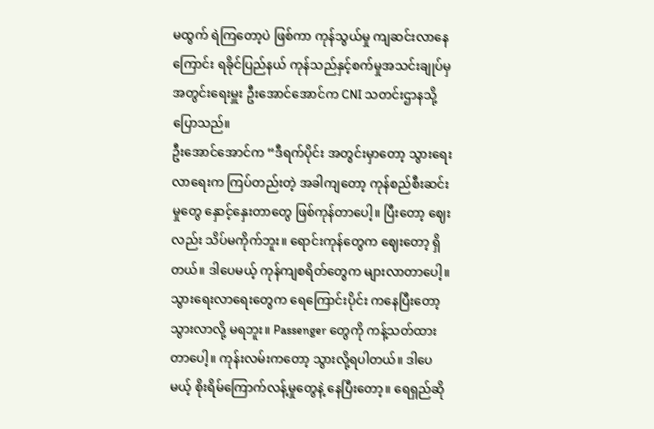မထွက် ရဲကြတော့ပဲ ဖြစ်ကာ ကုန်သွယ်မှု ကျဆင်းလာနေကြောင်း ရခိုင်ပြည်နယ် ကုန်သည်နှင့်စက်မှုအသင်းချုပ်မှ အတွင်းရေးမှူး ဦးအောင်အောင်က CNI သတင်းဌာနသို့ ပြောသည်။
ဦးအောင်အောင်က “ဒီရက်ပိုင်း အတွင်းမှာတော့ သွားရေးလာရေးက ကြပ်တည်းတဲ့ အခါကျတော့ ကုန်စည်စီးဆင်းမှုတွေ နှောင့်နှေးတာတွေ ဖြစ်ကုန်တာပေါ့။ ပြီးတော့ ဈေးလည်း သိပ်မကိုက်ဘူး။ ရောင်းကုန်တွေက ဈေးတော့ ရှိတယ်။ ဒါပေမယ့် ကုန်ကျစရိတ်တွေက များလာတာပေါ့။ သွားရေးလာရေးတွေက ရေကြောင်းပိုင်း ကနေပြီးတော့ သွားလာလို့ မရဘူး။ Passenger တွေကို ကန့်သတ်ထားတာပေါ့။ ကုန်းလမ်းကတော့ သွားလို့ရပါတယ်။ ဒါပေမယ့် စိုးရိမ်ကြောက်လန့်မှုတွေနဲ့ နေပြီးတော့။ ရေရှည်ဆို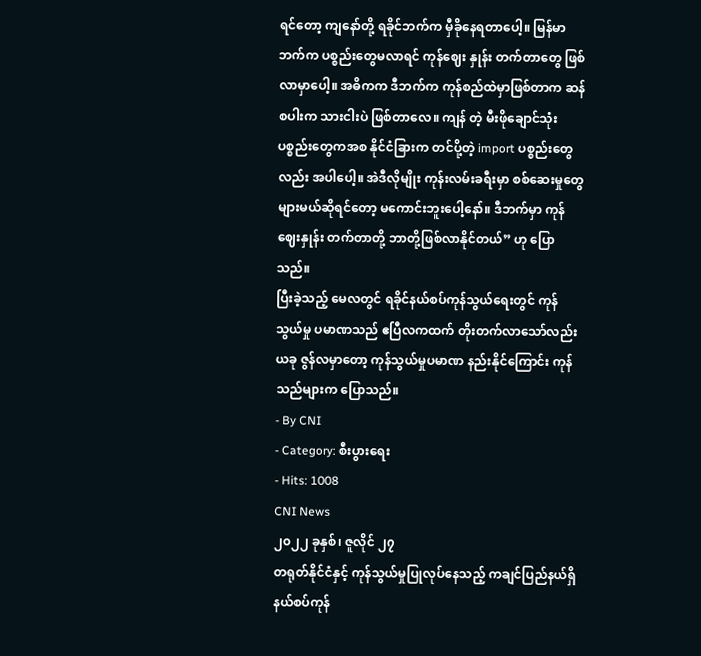ရင်တော့ ကျနော်တို့ ရခိုင်ဘက်က မှီခိုနေရတာပေါ့။ မြန်မာဘက်က ပစ္စည်းတွေမလာရင် ကုန်ဈေး နှုန်း တက်တာတွေ ဖြစ်လာမှာပေါ့။ အဓိကက ဒီဘက်က ကုန်စည်ထဲမှာဖြစ်တာက ဆန်စပါးက သားငါးပဲ ဖြစ်တာလေ။ ကျန် တဲ့ မီးဖိုချောင်သုံး ပစ္စည်းတွေကအစ နိုင်ငံခြားက တင်ပို့တဲ့ import ပစ္စည်းတွေလည်း အပါပေါ့။ အဲဒီလိုမျိုး ကုန်းလမ်းခရီးမှာ စစ်ဆေးမှုတွေ များမယ်ဆိုရင်တော့ မကောင်းဘူးပေါ့နော်။ ဒီဘက်မှာ ကုန်ဈေးနှုန်း တက်တာတို့ ဘာတို့ဖြစ်လာနိုင်တယ်” ဟု ပြောသည်။
ပြီးခဲ့သည့် မေလတွင် ရခိုင်နယ်စပ်ကုန်သွယ်ရေးတွင် ကုန်သွယ်မှု ပမာဏသည် ဧပြီလကထက် တိုးတက်လာသော်လည်း ယခု ဇွန်လမှာတော့ ကုန်သွယ်မှုပမာဏ နည်းနိုင်ကြောင်း ကုန်သည်များက ပြောသည်။
- By CNI
- Category: စီးပွားရေး
- Hits: 1008
CNI News
၂၀၂၂ ခုနှစ်၊ ဇူလိုင် ၂၇
တရုတ်နိုင်ငံနှင့် ကုန်သွယ်မှုပြုလုပ်နေသည့် ကချင်ပြည်နယ်ရှိ နယ်စပ်ကုန်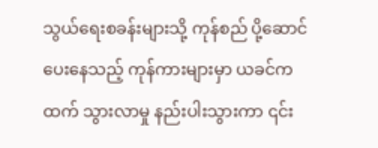သွယ်ရေးစခန်းများသို့ ကုန်စည် ပို့ဆောင်ပေးနေသည့် ကုန်ကားများမှာ ယခင်ကထက် သွားလာမှု နည်းပါးသွားကာ ၎င်း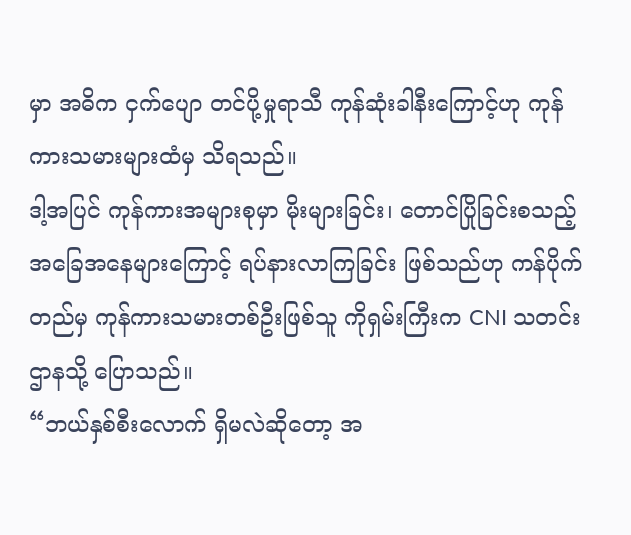မှာ အဓိက ငှက်ပျော တင်ပို့မှုရာသီ ကုန်ဆုံးခါနီးကြောင့်ဟု ကုန်ကားသမားများထံမှ သိရသည်။
ဒါ့အပြင် ကုန်ကားအများစုမှာ မိုးများခြင်း၊ တောင်ပြိုခြင်းစသည့်အခြေအနေများကြောင့် ရပ်နားလာကြခြင်း ဖြစ်သည်ဟု ကန်ပိုက်တည်မှ ကုန်ကားသမားတစ်ဦးဖြစ်သူ ကိုရှမ်းကြီးက CNI သတင်းဌာနသို့ ပြောသည်။
“ဘယ်နှစ်စီးလောက် ရှိမလဲဆိုတော့ အ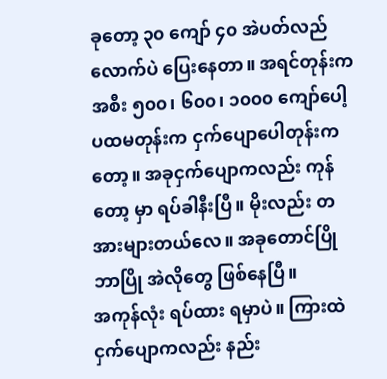ခုတော့ ၃၀ ကျော် ၄၀ အဲပတ်လည်လောက်ပဲ ပြေးနေတာ။ အရင်တုန်းက အစီး ၅၀၀၊ ၆၀၀၊ ၁၀၀၀ ကျော်ပေါ့ ပထမတုန်းက ငှက်ပျောပေါတုန်းကတော့။ အခုငှက်ပျောကလည်း ကုန်တော့ မှာ ရပ်ခါနီးပြီ။ မိုးလည်း တအားများတယ်လေ။ အခုတောင်ပြို ဘာပြို အဲလိုတွေ ဖြစ်နေပြီ။
အကုန်လုံး ရပ်ထား ရမှာပဲ။ ကြားထဲ ငှက်ပျောကလည်း နည်း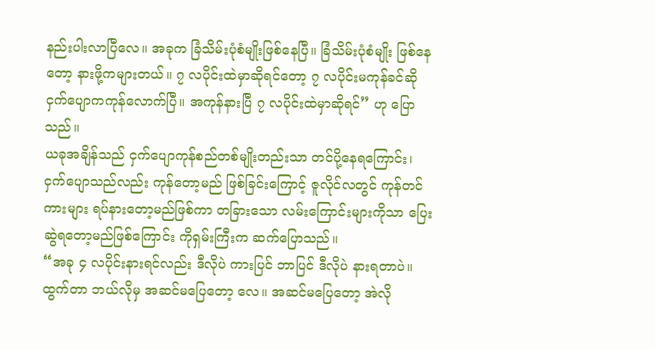နည်းပါးလာပြီလေ။ အခုက ခြံသိမ်းပုံစံမျိုးဖြစ်နေပြီ။ ခြံသိမ်းပုံစံမျိုး ဖြစ်နေတော့ နားဖို့ကများတယ်။ ၇ လပိုင်းထဲမှာဆိုရင်တော့ ၇ လပိုင်းမကုန်ခင်ဆို ငှက်ပျောကကုန်လောက်ပြီ။ အကုန်နားပြီ ၇ လပိုင်းထဲမှာဆိုရင်” ဟု ပြောသည်။
ယခုအချိန်သည် ငှက်ပျောကုန်စည်တစ်မျိုးတည်းသာ တင်ပို့နေရကြောင်း၊ ငှက်ပျောသည်လည်း ကုန်တော့မည် ဖြစ်ခြင်းကြောင့် ဇူလိုင်လတွင် ကုန်တင်ကားများ ရပ်နားတော့မည်ဖြစ်ကာ တခြားသော လမ်းကြောင်းများကိုသာ ပြေးဆွဲရတော့မည်ဖြစ်ကြောင်း ကိုရှမ်းကြီးက ဆက်ပြောသည်။
“အခု ၄ လပိုင်းနားရင်လည်း ဒီလိုပဲ ကားပြင် ဘာပြင် ဒီလိုပဲ နားရတာပဲ။ ထွက်တာ ဘယ်လိုမှ အဆင်မပြေတော့ လေ။ အဆင်မပြေတော့ အဲလို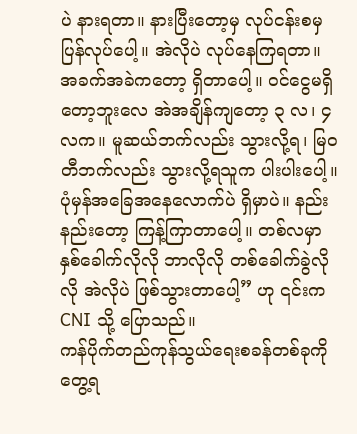ပဲ နားရတာ။ နားပြီးတော့မှ လုပ်ငန်းစမှ ပြန်လုပ်ပေါ့။ အဲလိုပဲ လုပ်နေကြရတာ။ အခက်အခဲကတော့ ရှိတာပေါ့။ ဝင်ငွေမရှိတော့ဘူးလေ အဲအချိန်ကျတော့ ၃ လ၊ ၄ လက။ မူဆယ်ဘက်လည်း သွားလို့ရ၊ မြဝတီဘက်လည်း သွားလို့ရသူက ပါးပါးပေါ့။ ပုံမှန်အခြေအနေလောက်ပဲ ရှိမှာပဲ။ နည်းနည်းတော့ ကြန့်ကြာတာပေါ့။ တစ်လမှာ နှစ်ခေါက်လိုလို ဘာလိုလို တစ်ခေါက်ခွဲလိုလို အဲလိုပဲ ဖြစ်သွားတာပေါ့” ဟု ၎င်းက CNI သို့ ပြောသည်။
ကန်ပိုက်တည်ကုန်သွယ်ရေးစခန်တစ်ခုကိုတွေ့ရ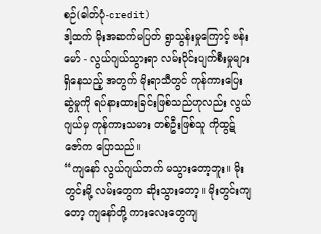စဉ်(ဓါတ်ပုံ-credit)
ဒါ့ထက် မိုးအဆက်မပြတ် ရွာသွန်းမှုကြောင့် ဗန်းမော် - လွယ်ဂျယ်သွားရာ လမ်းပိုင်းပျက်စီးမှုများ ရှိနေသည့် အတွက် မိုးရာသီတွင် ကုန်ကားပြေးဆွဲမှုကို ရပ်နားထားခြင်းဖြစ်သည်ဟုလည်း လွယ်ဂျယ်မှ ကုန်ကားသမား တစ်ဦးဖြစ်သူ ကိုထွဋ်ဇော်က ပြောသည်။
“ကျနော် လွယ်ဂျယ်ဘက် မသွားတော့ဘူး။ မိုးတွင်းမို့ လမ်းတွေက ဆိုးသွားတော့။ မိုးတွင်းကျတော့ ကျနော်တို့ ကားလေးတွေကျ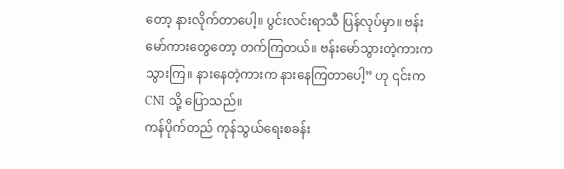တော့ နားလိုက်တာပေါ့။ ပွင်းလင်းရာသီ ပြန်လုပ်မှာ။ ဗန်းမော်ကားတွေတော့ တက်ကြတယ်။ ဗန်းမော်သွားတဲ့ကားက သွားကြ။ နားနေတဲ့ကားက နားနေကြတာပေါ့” ဟု ၎င်းက CNI သို့ ပြောသည်။
ကန်ပိုက်တည် ကုန်သွယ်ရေးစခန်း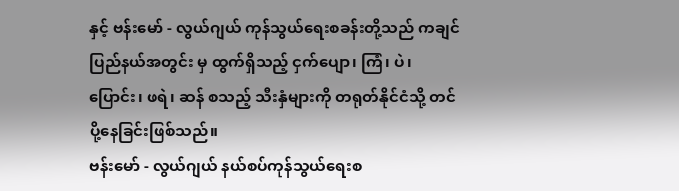နှင့် ဗန်းမော် - လွယ်ဂျယ် ကုန်သွယ်ရေးစခန်းတို့သည် ကချင်ပြည်နယ်အတွင်း မှ ထွက်ရှိသည့် ငှက်ပျော၊ ကြံ၊ ပဲ၊ ပြောင်း၊ ဖရဲ၊ ဆန် စသည့် သီးနှံများကို တရုတ်နိုင်ငံသို့ တင်ပို့နေခြင်းဖြစ်သည်။
ဗန်းမော် - လွယ်ဂျယ် နယ်စပ်ကုန်သွယ်ရေးစ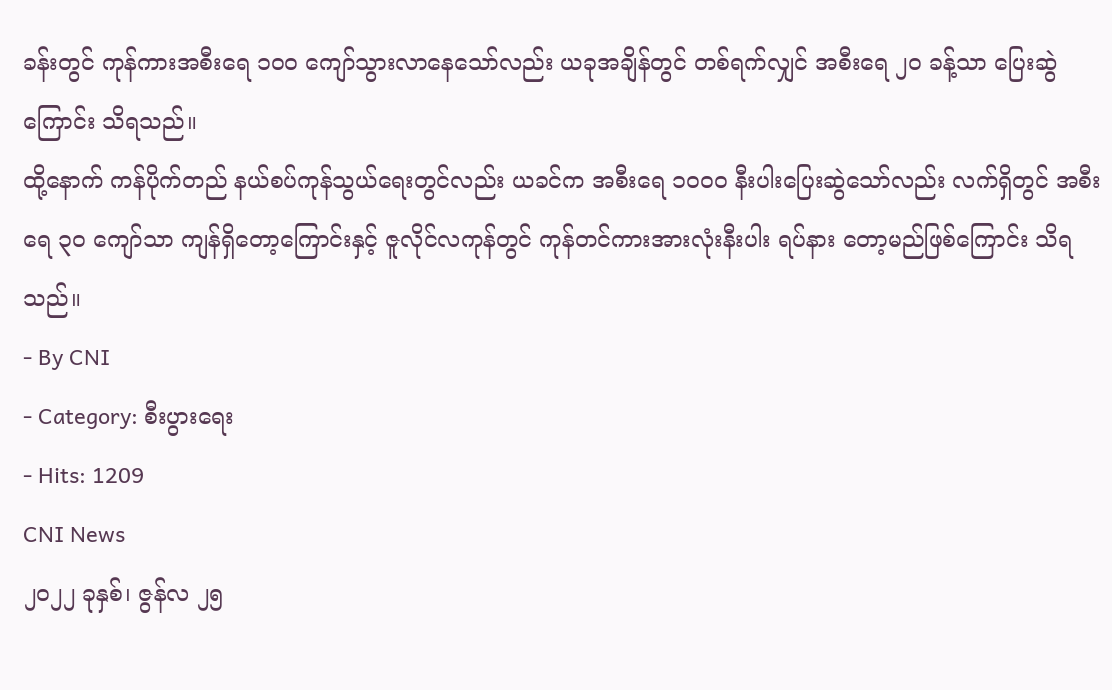ခန်းတွင် ကုန်ကားအစီးရေ ၁၀၀ ကျော်သွားလာနေသော်လည်း ယခုအချိန်တွင် တစ်ရက်လျှင် အစီးရေ ၂၀ ခန့်သာ ပြေးဆွဲကြောင်း သိရသည်။
ထို့နောက် ကန်ပိုက်တည် နယ်စပ်ကုန်သွယ်ရေးတွင်လည်း ယခင်က အစီးရေ ၁၀၀၀ နီးပါးပြေးဆွဲသော်လည်း လက်ရှိတွင် အစီးရေ ၃၀ ကျော်သာ ကျန်ရှိတော့ကြောင်းနှင့် ဇူလိုင်လကုန်တွင် ကုန်တင်ကားအားလုံးနီးပါး ရပ်နား တော့မည်ဖြစ်ကြောင်း သိရသည်။
- By CNI
- Category: စီးပွားရေး
- Hits: 1209
CNI News
၂၀၂၂ ခုနှစ်၊ ဇွန်လ ၂၅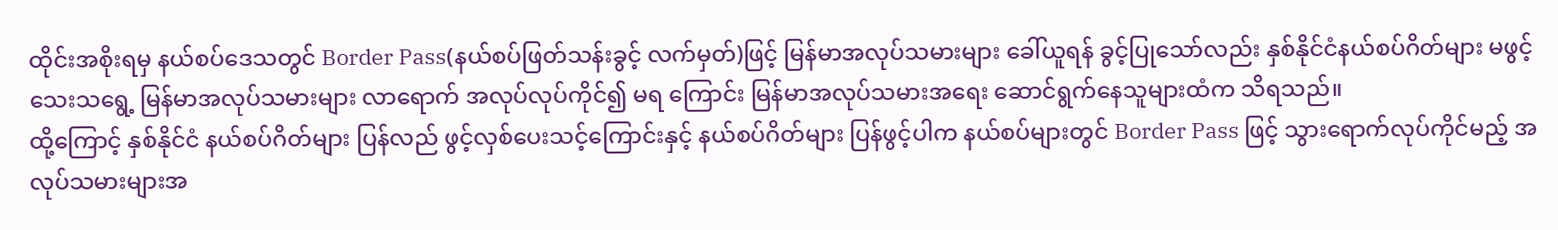ထိုင်းအစိုးရမှ နယ်စပ်ဒေသတွင် Border Pass(နယ်စပ်ဖြတ်သန်းခွင့် လက်မှတ်)ဖြင့် မြန်မာအလုပ်သမားများ ခေါ်ယူရန် ခွင့်ပြုသော်လည်း နှစ်နိုင်ငံနယ်စပ်ဂိတ်များ မဖွင့်သေးသရွေ့ မြန်မာအလုပ်သမားများ လာရောက် အလုပ်လုပ်ကိုင်၍ မရ ကြောင်း မြန်မာအလုပ်သမားအရေး ဆောင်ရွက်နေသူများထံက သိရသည်။
ထို့ကြောင့် နှစ်နိုင်ငံ နယ်စပ်ဂိတ်များ ပြန်လည် ဖွင့်လှစ်ပေးသင့်ကြောင်းနှင့် နယ်စပ်ဂိတ်များ ပြန်ဖွင့်ပါက နယ်စပ်များတွင် Border Pass ဖြင့် သွားရောက်လုပ်ကိုင်မည့် အလုပ်သမားများအ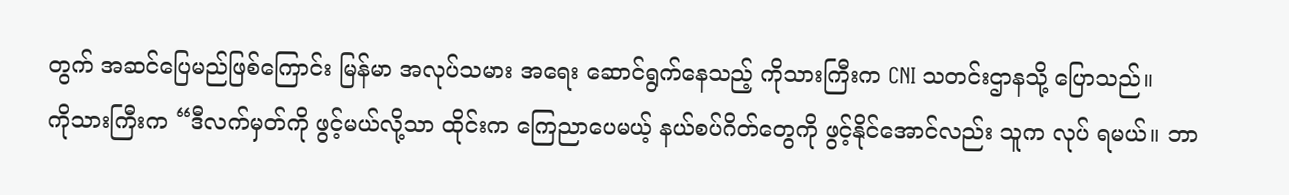တွက် အဆင်ပြေမည်ဖြစ်ကြောင်း မြန်မာ အလုပ်သမား အရေး ဆောင်ရွက်နေသည့် ကိုသားကြီးက CNI သတင်းဌာနသို့ ပြောသည်။
ကိုသားကြီးက “ဒီလက်မှတ်ကို ဖွင့်မယ်လို့သာ ထိုင်းက ကြေညာပေမယ့် နယ်စပ်ဂိတ်တွေကို ဖွင့်နိုင်အောင်လည်း သူက လုပ် ရမယ်။ ဘာ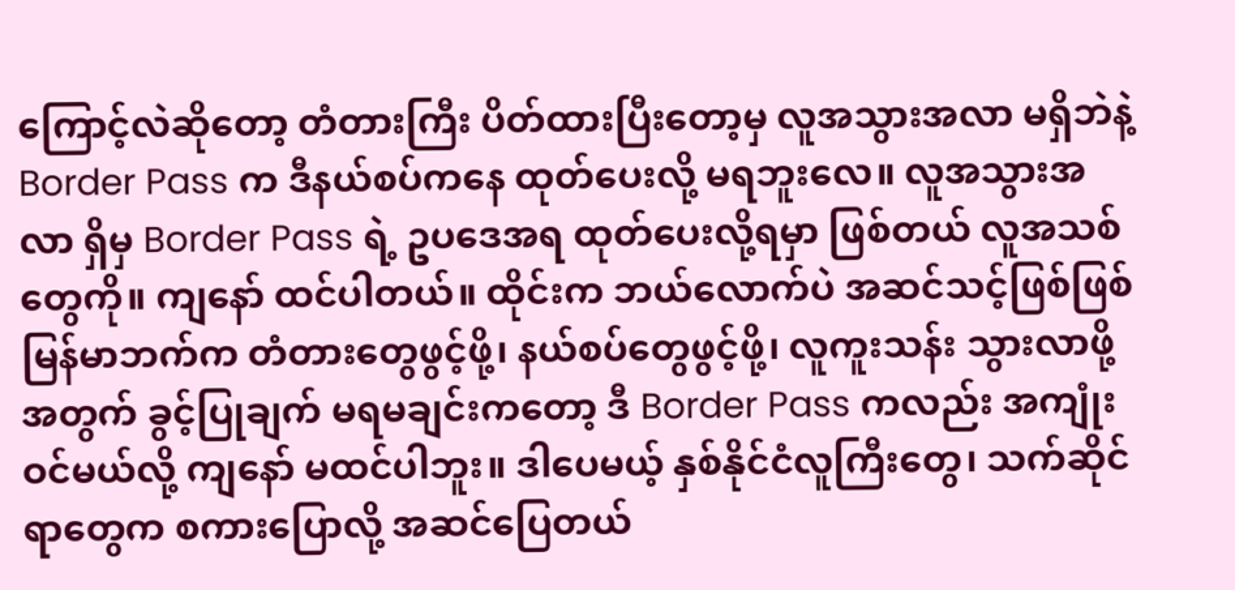ကြောင့်လဲဆိုတော့ တံတားကြီး ပိတ်ထားပြီးတော့မှ လူအသွားအလာ မရှိဘဲနဲ့ Border Pass က ဒီနယ်စပ်ကနေ ထုတ်ပေးလို့ မရဘူးလေ။ လူအသွားအလာ ရှိမှ Border Pass ရဲ့ ဥပဒေအရ ထုတ်ပေးလို့ရမှာ ဖြစ်တယ် လူအသစ်တွေကို။ ကျနော် ထင်ပါတယ်။ ထိုင်းက ဘယ်လောက်ပဲ အဆင်သင့်ဖြစ်ဖြစ် မြန်မာဘက်က တံတားတွေဖွင့်ဖို့၊ နယ်စပ်တွေဖွင့်ဖို့၊ လူကူးသန်း သွားလာဖို့အတွက် ခွင့်ပြုချက် မရမချင်းကတော့ ဒီ Border Pass ကလည်း အကျုံးဝင်မယ်လို့ ကျနော် မထင်ပါဘူး။ ဒါပေမယ့် နှစ်နိုင်ငံလူကြီးတွေ၊ သက်ဆိုင်ရာတွေက စကားပြောလို့ အဆင်ပြေတယ်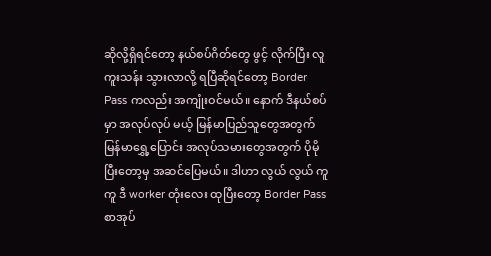ဆိုလို့ရှိရင်တော့ နယ်စပ်ဂိတ်တွေ ဖွင့် လိုက်ပြီး လူကူးသန်း သွားလာလို့ ရပြီဆိုရင်တော့ Border Pass ကလည်း အကျုံးဝင်မယ်။ နောက် ဒီနယ်စပ်မှာ အလုပ်လုပ် မယ့် မြန်မာပြည်သူတွေအတွက် မြန်မာရွှေ့ပြောင်း အလုပ်သမားတွေအတွက် ပိုမိုပြီးတော့မှ အဆင်ပြေမယ်။ ဒါဟာ လွယ် လွယ် ကူကူ ဒီ worker တုံးလေး ထုပြီးတော့ Border Pass စာအုပ်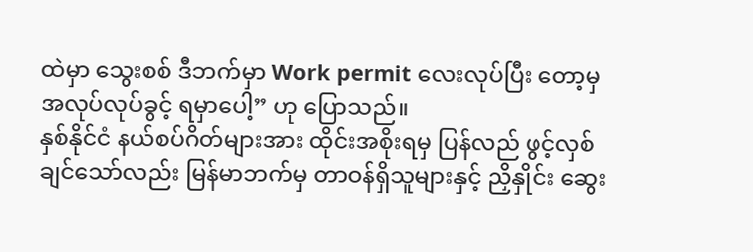ထဲမှာ သွေးစစ် ဒီဘက်မှာ Work permit လေးလုပ်ပြီး တော့မှ အလုပ်လုပ်ခွင့် ရမှာပေါ့” ဟု ပြောသည်။
နှစ်နိုင်ငံ နယ်စပ်ဂိတ်များအား ထိုင်းအစိုးရမှ ပြန်လည် ဖွင့်လှစ်ချင်သော်လည်း မြန်မာဘက်မှ တာဝန်ရှိသူများနှင့် ညှိနှိုင်း ဆွေး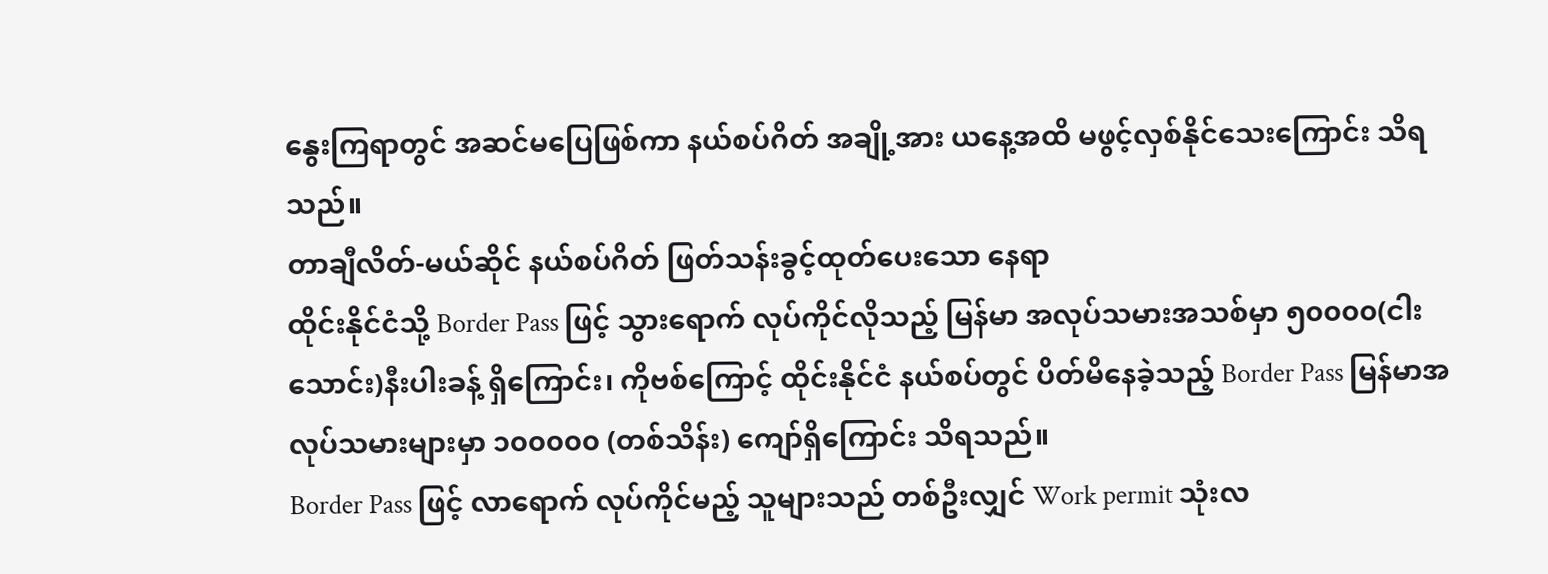နွေးကြရာတွင် အဆင်မပြေဖြစ်ကာ နယ်စပ်ဂိတ် အချို့အား ယနေ့အထိ မဖွင့်လှစ်နိုင်သေးကြောင်း သိရသည်။
တာချီလိတ်-မယ်ဆိုင် နယ်စပ်ဂိတ် ဖြတ်သန်းခွင့်ထုတ်ပေးသော နေရာ
ထိုင်းနိုင်ငံသို့ Border Pass ဖြင့် သွားရောက် လုပ်ကိုင်လိုသည့် မြန်မာ အလုပ်သမားအသစ်မှာ ၅၀၀၀၀(ငါးသောင်း)နီးပါးခန့် ရှိကြောင်း၊ ကိုဗစ်ကြောင့် ထိုင်းနိုင်ငံ နယ်စပ်တွင် ပိတ်မိနေခဲ့သည့် Border Pass မြန်မာအလုပ်သမားများမှာ ၁၀၀၀၀၀ (တစ်သိန်း) ကျော်ရှိကြောင်း သိရသည်။
Border Pass ဖြင့် လာရောက် လုပ်ကိုင်မည့် သူများသည် တစ်ဦးလျှင် Work permit သုံးလ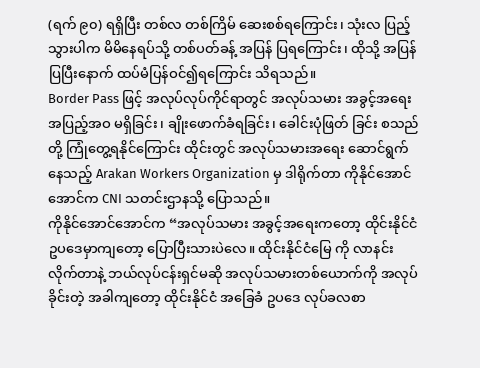(ရက် ၉၀) ရရှိပြီး တစ်လ တစ်ကြိမ် ဆေးစစ်ရကြောင်း၊ သုံးလ ပြည့်သွားပါက မိမိနေရပ်သို့ တစ်ပတ်ခန့် အပြန် ပြရကြောင်း၊ ထိုသို့ အပြန်ပြပြီးနောက် ထပ်မံပြန်ဝင်၍ရကြောင်း သိရသည်။
Border Pass ဖြင့် အလုပ်လုပ်ကိုင်ရာတွင် အလုပ်သမား အခွင့်အရေး အပြည့်အဝ မရှိခြင်း၊ ချိုးဖောက်ခံရခြင်း၊ ခေါင်းပုံဖြတ် ခြင်း စသည်တို့ ကြုံတွေ့ရနိုင်ကြောင်း ထိုင်းတွင် အလုပ်သမားအရေး ဆောင်ရွက်နေသည့် Arakan Workers Organization မှ ဒါရိုက်တာ ကိုနိုင်အောင်အောင်က CNI သတင်းဌာနသို့ ပြောသည်။
ကိုနိုင်အောင်အောင်က “အလုပ်သမား အခွင့်အရေးကတော့ ထိုင်းနိုင်ငံ ဥပဒေမှာကျတော့ ပြောပြီးသားပဲလေ။ ထိုင်းနိုင်ငံမြေ ကို လာနင်းလိုက်တာနဲ့ ဘယ်လုပ်ငန်းရှင်မဆို အလုပ်သမားတစ်ယောက်ကို အလုပ်ခိုင်းတဲ့ အခါကျတော့ ထိုင်းနိုင်ငံ အခြေခံ ဥပဒေ လုပ်ခလစာ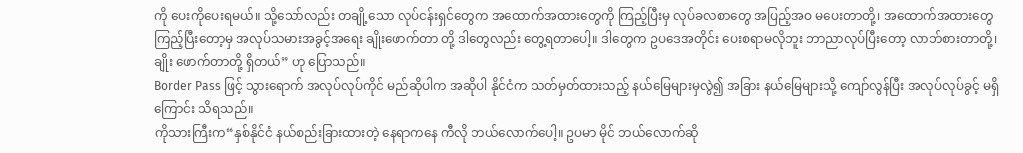ကို ပေးကိုပေးရမယ်။ သို့သော်လည်း တချို့သော လုပ်ငန်းရှင်တွေက အထောက်အထားတွေကို ကြည့်ပြီးမှ လုပ်ခလစာတွေ အပြည့်အဝ မပေးတာတို့၊ အထောက်အထားတွေ ကြည့်ပြီးတော့မှ အလုပ်သမားအခွင့်အရေး ချိုးဖောက်တာ တို့ ဒါတွေလည်း တွေ့ရတာပေါ့။ ဒါတွေက ဥပဒေအတိုင်း ပေးစရာမလိုဘူး ဘာညာလုပ်ပြီးတော့ လာဘ်စားတာတို့၊ ချိုး ဖောက်တာတို့ ရှိတယ်” ဟု ပြောသည်။
Border Pass ဖြင့် သွားရောက် အလုပ်လုပ်ကိုင် မည်ဆိုပါက အဆိုပါ နိုင်ငံက သတ်မှတ်ထားသည့် နယ်မြေများမှလွဲ၍ အခြား နယ်မြေများသို့ ကျော်လွန်ပြီး အလုပ်လုပ်ခွင့် မရှိကြောင်း သိရသည်။
ကိုသားကြီးက“နှစ်နိုင်ငံ နယ်စည်းခြားထားတဲ့ နေရာကနေ ကီလို ဘယ်လောက်ပေါ့။ ဥပမာ မိုင် ဘယ်လောက်ဆို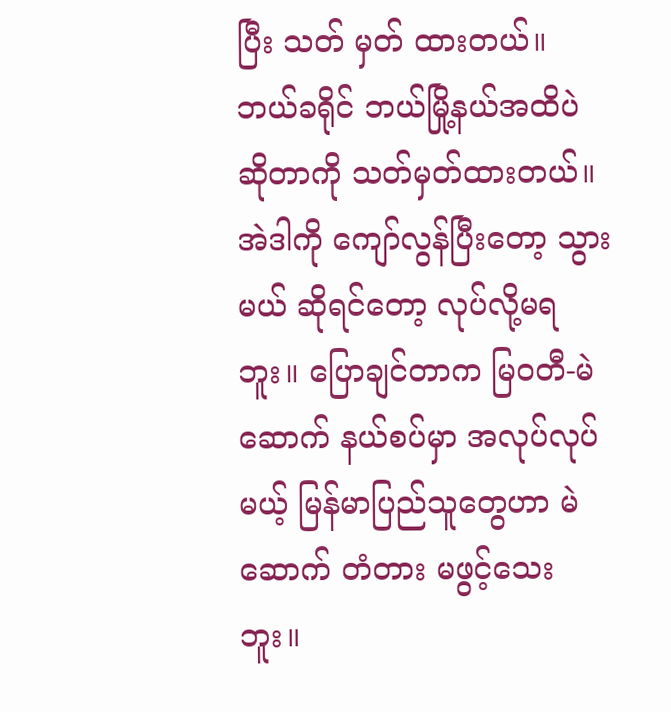ပြီး သတ် မှတ် ထားတယ်။ ဘယ်ခရိုင် ဘယ်မြို့နယ်အထိပဲ ဆိုတာကို သတ်မှတ်ထားတယ်။ အဲဒါကို ကျော်လွန်ပြီးတော့ သွားမယ် ဆိုရင်တော့ လုပ်လို့မရဘူး။ ပြောချင်တာက မြဝတီ-မဲဆောက် နယ်စပ်မှာ အလုပ်လုပ်မယ့် မြန်မာပြည်သူတွေဟာ မဲဆောက် တံတား မဖွင့်သေးဘူး။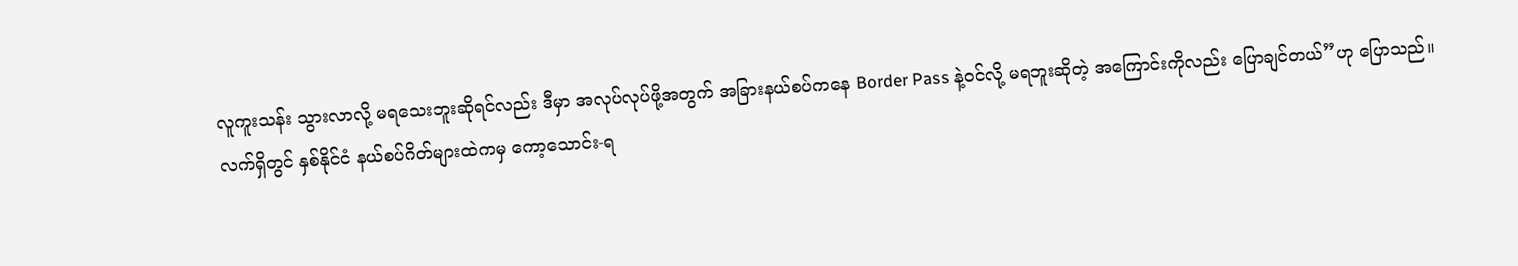လူကူးသန်း သွားလာလို့ မရသေးဘူးဆိုရင်လည်း ဒီမှာ အလုပ်လုပ်ဖို့အတွက် အခြားနယ်စပ်ကနေ Border Pass နဲ့ဝင်လို့ မရဘူးဆိုတဲ့ အကြောင်းကိုလည်း ပြောချင်တယ်”ဟု ပြောသည်။
လက်ရှိတွင် နှစ်နိုင်ငံ နယ်စပ်ဂိတ်များထဲကမှ ကော့သောင်း-ရ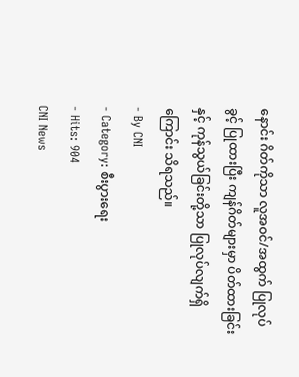နောင်း ဂိတ်ကိုသာ လူအဝင်/အထွက် ပြုလုပ်ခွင့် ပြုထားပြီး ကျန်ဂိတ်များမှာ ပိတ်ထားခြင်းနှင့် ကုန်သွယ်ခြင်းတို့သာ ပြုလုပ်လျက်ရှိကြောင်း သိရသည်။
- By CNI
- Category: စီးပွားရေး
- Hits: 904
CNI News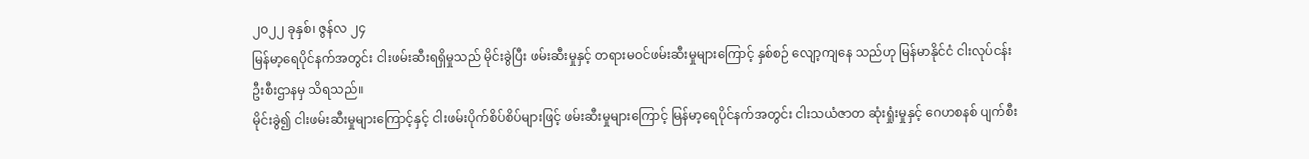၂၀၂၂ ခုနှစ်၊ ဇွန်လ ၂၄
မြန်မာ့ရေပိုင်နက်အတွင်း ငါးဖမ်းဆီးရရှိမှုသည် မိုင်းခွဲပြီး ဖမ်းဆီးမှုနှင့် တရားမဝင်ဖမ်းဆီးမှုများကြောင့် နှစ်စဉ် လျော့ကျနေ သည်ဟု မြန်မာနိုင်ငံ ငါးလုပ်ငန်းဦးစီးဌာနမှ သိရသည်။
မိုင်းခွဲ၍ ငါးဖမ်းဆီးမှုများကြောင့်နှင့် ငါးဖမ်းပိုက်စိပ်စိပ်များဖြင့် ဖမ်းဆီးမှုများကြောင့် မြန်မာ့ရေပိုင်နက်အတွင်း ငါးသယံဇာတ ဆုံးရှုံးမှုနှင့် ဂေဟစနစ် ပျက်စီး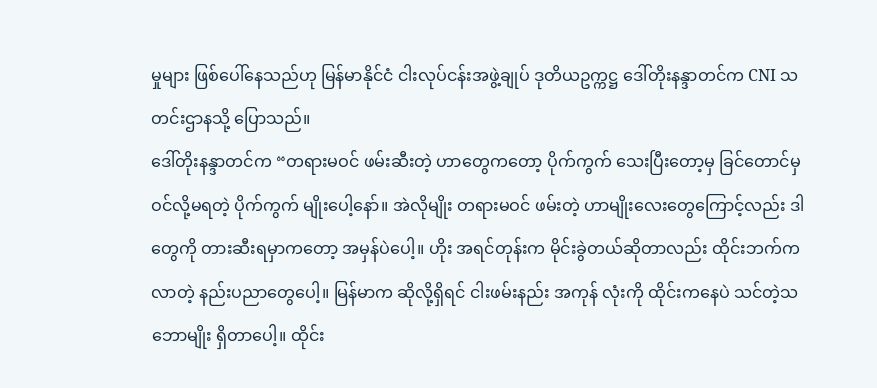မှုများ ဖြစ်ပေါ်နေသည်ဟု မြန်မာနိုင်ငံ ငါးလုပ်ငန်းအဖွဲ့ချုပ် ဒုတိယဥက္ကဋ္ဌ ဒေါ်တိုးနန္ဒာတင်က CNI သတင်းဌာနသို့ ပြောသည်။
ဒေါ်တိုးနန္ဒာတင်က “တရားမဝင် ဖမ်းဆီးတဲ့ ဟာတွေကတော့ ပိုက်ကွက် သေးပြီးတော့မှ ခြင်တောင်မှ ဝင်လို့မရတဲ့ ပိုက်ကွက် မျိုးပေါ့နော်။ အဲလိုမျိုး တရားမဝင် ဖမ်းတဲ့ ဟာမျိုးလေးတွေကြောင့်လည်း ဒါတွေကို တားဆီးရမှာကတော့ အမှန်ပဲပေါ့။ ဟိုး အရင်တုန်းက မိုင်းခွဲတယ်ဆိုတာလည်း ထိုင်းဘက်က လာတဲ့ နည်းပညာတွေပေါ့။ မြန်မာက ဆိုလို့ရှိရင် ငါးဖမ်းနည်း အကုန် လုံးကို ထိုင်းကနေပဲ သင်တဲ့သဘောမျိုး ရှိတာပေါ့။ ထိုင်း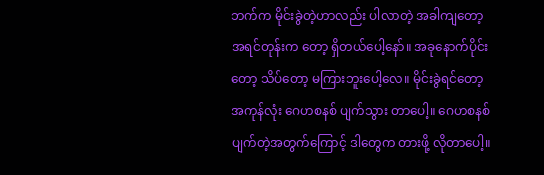ဘက်က မိုင်းခွဲတဲ့ဟာလည်း ပါလာတဲ့ အခါကျတော့ အရင်တုန်းက တော့ ရှိတယ်ပေါ့နော်။ အခုနောက်ပိုင်းတော့ သိပ်တော့ မကြားဘူးပေါ့လေ။ မိုင်းခွဲရင်တော့ အကုန်လုံး ဂေဟစနစ် ပျက်သွား တာပေါ့။ ဂေဟစနစ် ပျက်တဲ့အတွက်ကြောင့် ဒါတွေက တားဖို့ လိုတာပေါ့။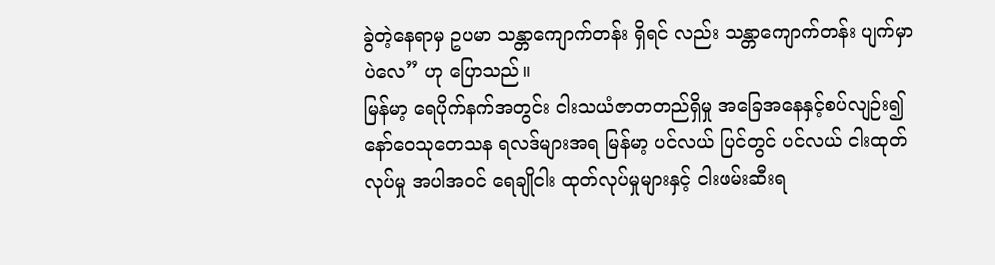ခွဲတဲ့နေရာမှ ဥပမာ သန္တာကျောက်တန်း ရှိရင် လည်း သန္တာကျောက်တန်း ပျက်မှာပဲလေ” ဟု ပြောသည်။
မြန်မာ့ ရေပိုက်နက်အတွင်း ငါးသယံဇာတတည်ရှိမှု အခြေအနေနှင့်စပ်လျဉ်း၍ နော်ဝေသုတေသန ရလဒ်များအရ မြန်မာ့ ပင်လယ် ပြင်တွင် ပင်လယ် ငါးထုတ်လုပ်မှု အပါအဝင် ရေချိုငါး ထုတ်လုပ်မှုများနှင့် ငါးဖမ်းဆီးရ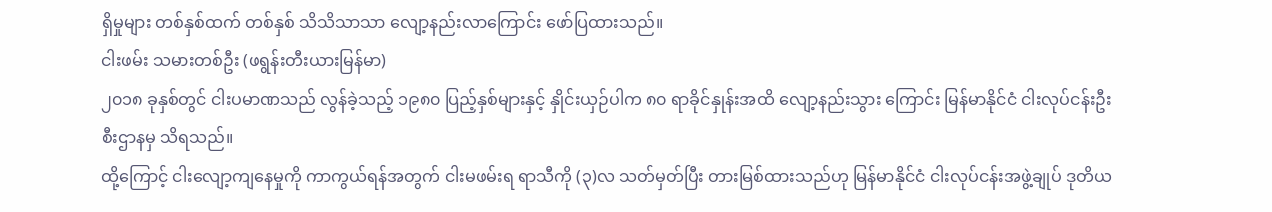ရှိမှုများ တစ်နှစ်ထက် တစ်နှစ် သိသိသာသာ လျော့နည်းလာကြောင်း ဖော်ပြထားသည်။
ငါးဖမ်း သမားတစ်ဦး (ဖရွန်းတီးယားမြန်မာ)
၂၀၁၈ ခုနှစ်တွင် ငါးပမာဏသည် လွန်ခဲ့သည့် ၁၉၈၀ ပြည့်နှစ်များနှင့် နှိုင်းယှဉ်ပါက ၈၀ ရာခိုင်နှုန်းအထိ လျော့နည်းသွား ကြောင်း မြန်မာနိုင်ငံ ငါးလုပ်ငန်းဦးစီးဌာနမှ သိရသည်။
ထို့ကြောင့် ငါးလျော့ကျနေမှုကို ကာကွယ်ရန်အတွက် ငါးမဖမ်းရ ရာသီကို (၃)လ သတ်မှတ်ပြီး တားမြစ်ထားသည်ဟု မြန်မာနိုင်ငံ ငါးလုပ်ငန်းအဖွဲ့ချုပ် ဒုတိယ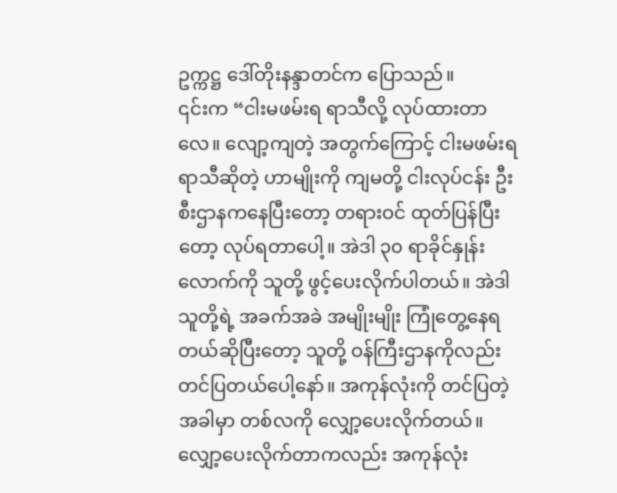ဥက္ကဋ္ဌ ဒေါ်တိုးနန္ဒာတင်က ပြောသည်။
၎င်းက “ငါးမဖမ်းရ ရာသီလို့ လုပ်ထားတာလေ။ လျော့ကျတဲ့ အတွက်ကြောင့် ငါးမဖမ်းရ ရာသီဆိုတဲ့ ဟာမျိုးကို ကျမတို့ ငါးလုပ်ငန်း ဦးစီးဌာနကနေပြီးတော့ တရားဝင် ထုတ်ပြန်ပြီးတော့ လုပ်ရတာပေါ့။ အဲဒါ ၃၀ ရာခိုင်နှုန်းလောက်ကို သူတို့ ဖွင့်ပေးလိုက်ပါတယ်။ အဲဒါ သူတို့ရဲ့ အခက်အခဲ အမျိုးမျိုး ကြုံတွေ့နေရတယ်ဆိုပြီးတော့ သူတို့ ဝန်ကြီးဌာနကိုလည်း တင်ပြတယ်ပေါ့နော်။ အကုန်လုံးကို တင်ပြတဲ့အခါမှာ တစ်လကို လျှော့ပေးလိုက်တယ်။ လျှော့ပေးလိုက်တာကလည်း အကုန်လုံး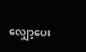လျှော့ပေး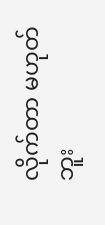လိုက်တာ မဟုတ်ဘူး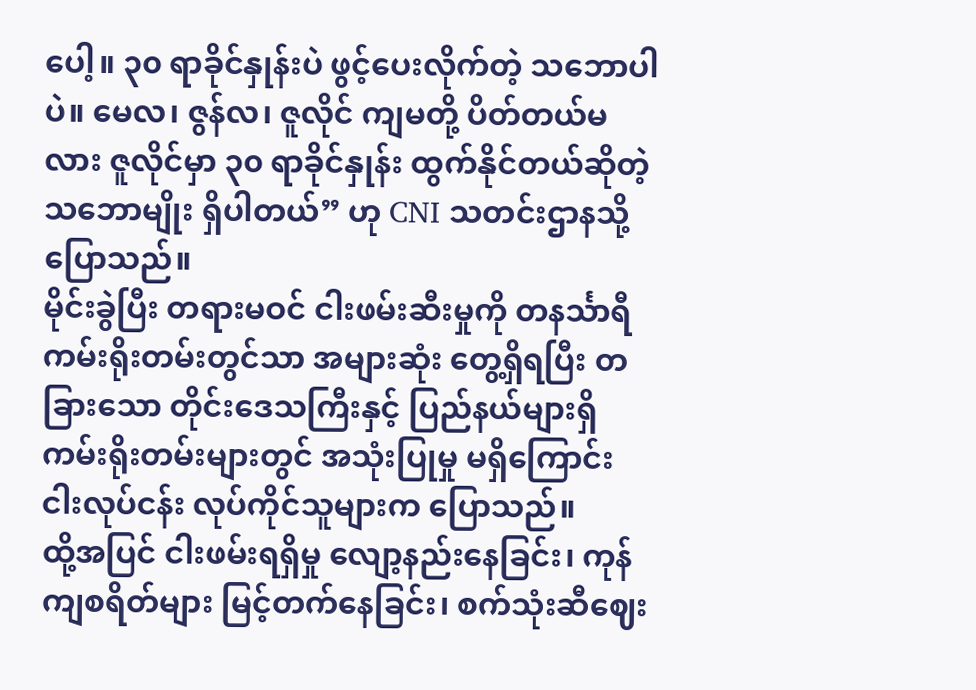ပေါ့။ ၃၀ ရာခိုင်နှုန်းပဲ ဖွင့်ပေးလိုက်တဲ့ သဘောပါပဲ။ မေလ၊ ဇွန်လ၊ ဇူလိုင် ကျမတို့ ပိတ်တယ်မလား ဇူလိုင်မှာ ၃၀ ရာခိုင်နှုန်း ထွက်နိုင်တယ်ဆိုတဲ့ သဘောမျိုး ရှိပါတယ်” ဟု CNI သတင်းဌာနသို့ ပြောသည်။
မိုင်းခွဲပြီး တရားမဝင် ငါးဖမ်းဆီးမှုကို တနင်္သာရီကမ်းရိုးတမ်းတွင်သာ အများဆုံး တွေ့ရှိရပြီး တခြားသော တိုင်းဒေသကြီးနှင့် ပြည်နယ်များရှိ ကမ်းရိုးတမ်းများတွင် အသုံးပြုမှု မရှိကြောင်း ငါးလုပ်ငန်း လုပ်ကိုင်သူများက ပြောသည်။
ထို့အပြင် ငါးဖမ်းရရှိမှု လျော့နည်းနေခြင်း၊ ကုန်ကျစရိတ်များ မြင့်တက်နေခြင်း၊ စက်သုံးဆီဈေး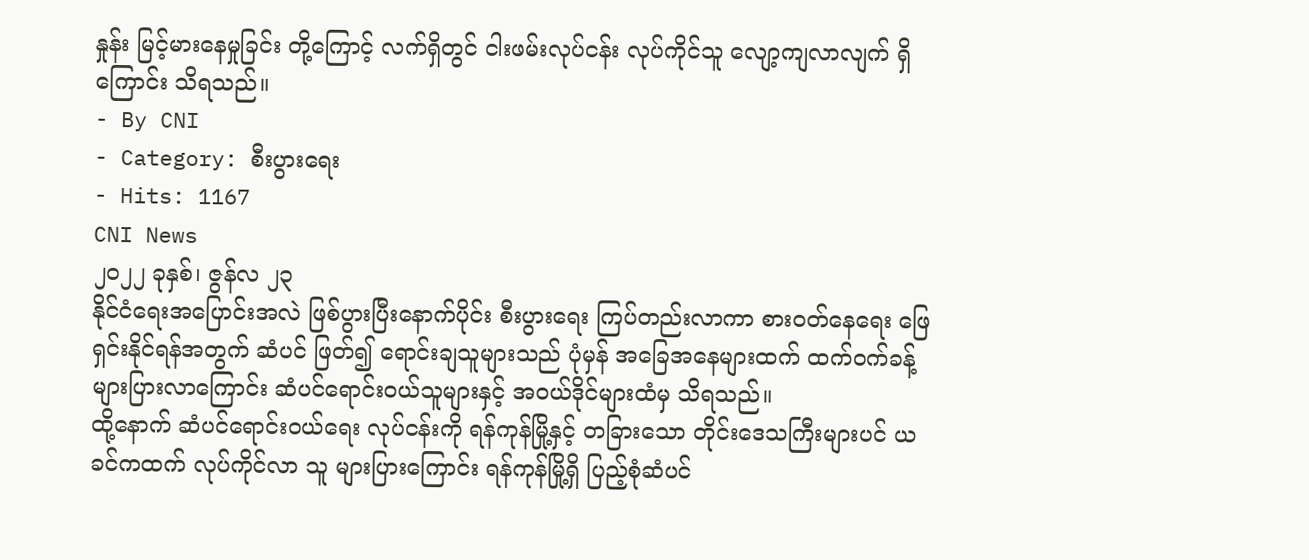နှုန်း မြင့်မားနေမှုခြင်း တို့ကြောင့် လက်ရှိတွင် ငါးဖမ်းလုပ်ငန်း လုပ်ကိုင်သူ လျော့ကျလာလျက် ရှိကြောင်း သိရသည်။
- By CNI
- Category: စီးပွားရေး
- Hits: 1167
CNI News
၂၀၂၂ ခုနှစ်၊ ဇွန်လ ၂၃
နိုင်ငံရေးအပြောင်းအလဲ ဖြစ်ပွားပြီးနောက်ပိုင်း စီးပွားရေး ကြပ်တည်းလာကာ စားဝတ်နေရေး ဖြေရှင်းနိုင်ရန်အတွက် ဆံပင် ဖြတ်၍ ရောင်းချသူများသည် ပုံမှန် အခြေအနေများထက် ထက်ဝက်ခန့် များပြားလာကြောင်း ဆံပင်ရောင်းဝယ်သူများနှင့် အဝယ်ဒိုင်များထံမှ သိရသည်။
ထို့နောက် ဆံပင်ရောင်းဝယ်ရေး လုပ်ငန်းကို ရန်ကုန်မြို့နှင့် တခြားသော တိုင်းဒေသကြီးများပင် ယခင်ကထက် လုပ်ကိုင်လာ သူ များပြားကြောင်း ရန်ကုန်မြို့ရှိ ပြည့်စုံဆံပင်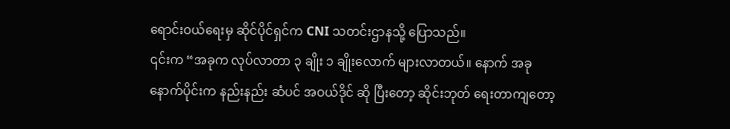ရောင်းဝယ်ရေးမှ ဆိုင်ပိုင်ရှင်က CNI သတင်းဌာနသို့ ပြောသည်။
၎င်းက “အခုက လုပ်လာတာ ၃ ချိုး ၁ ချိုးလောက် များလာတယ်။ နောက် အခုနောက်ပိုင်းက နည်းနည်း ဆံပင် အဝယ်ဒိုင် ဆို ပြီးတော့ ဆိုင်းဘုတ် ရေးတာကျတော့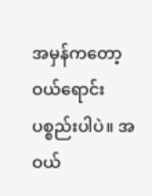အမှန်ကတော့ ဝယ်ရောင်းပစ္စည်းပါပဲ။ အဝယ်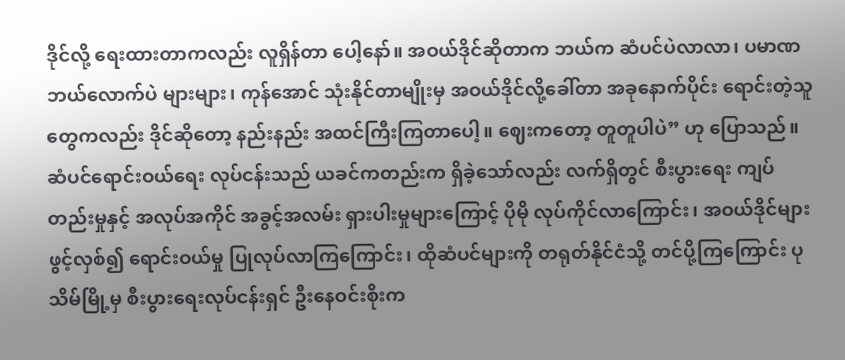ဒိုင်လို့ ရေးထားတာကလည်း လူရှိန်တာ ပေါ့နော်။ အဝယ်ဒိုင်ဆိုတာက ဘယ်က ဆံပင်ပဲလာလာ၊ ပမာဏ ဘယ်လောက်ပဲ များများ၊ ကုန်အောင် သုံးနိုင်တာမျိုးမှ အဝယ်ဒိုင်လို့ခေါ်တာ အခုနောက်ပိုင်း ရောင်းတဲ့သူတွေကလည်း ဒိုင်ဆိုတော့ နည်းနည်း အထင်ကြီးကြတာပေါ့။ ဈေးကတော့ တူတူပါပဲ” ဟု ပြောသည်။
ဆံပင်ရောင်းဝယ်ရေး လုပ်ငန်းသည် ယခင်ကတည်းက ရှိခဲ့သော်လည်း လက်ရှိတွင် စီးပွားရေး ကျပ်တည်းမှုနှင့် အလုပ်အကိုင် အခွင့်အလမ်း ရှားပါးမှုများကြောင့် ပိုမို လုပ်ကိုင်လာကြောင်း၊ အဝယ်ဒိုင်များဖွင့်လှစ်၍ ရောင်းဝယ်မှု ပြုလုပ်လာကြကြောင်း၊ ထိုဆံပင်များကို တရုတ်နိုင်ငံသို့ တင်ပို့ကြကြောင်း ပုသိမ်မြို့မှ စီးပွားရေးလုပ်ငန်းရှင် ဦးနေဝင်းစိုးက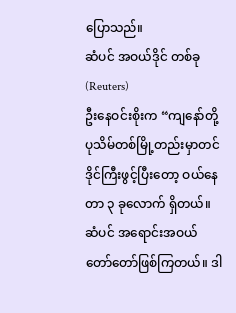ပြောသည်။
ဆံပင် အဝယ်ဒိုင် တစ်ခု (Reuters)
ဦးနေဝင်းစိုးက “ကျနော်တို့ ပုသိမ်တစ်မြို့တည်းမှာတင် ဒိုင်ကြီးဖွင့်ပြီးတော့ ဝယ်နေတာ ၃ ခုလောက် ရှိတယ်။ ဆံပင် အရောင်းအဝယ် တော်တော်ဖြစ်ကြတယ်။ ဒါ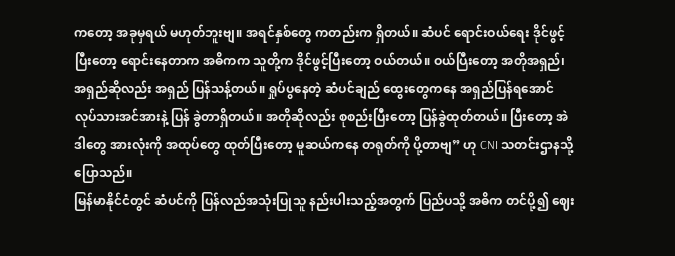ကတော့ အခုမှရယ် မဟုတ်ဘူးဗျ။ အရင်နှစ်တွေ ကတည်းက ရှိတယ်။ ဆံပင် ရောင်းဝယ်ရေး ဒိုင်ဖွင့်ပြီးတော့ ရောင်းနေတာက အဓိကက သူတို့က ဒိုင်ဖွင့်ပြီးတော့ ဝယ်တယ်။ ဝယ်ပြီးတော့ အတိုအရှည်၊ အရှည်ဆိုလည်း အရှည် ပြန်သန့်တယ်။ ရှုပ်ပွနေတဲ့ ဆံပင်ချည် ထွေးတွေကနေ အရှည်ပြန်ရအောင် လုပ်သားအင်အားနဲ့ ပြန် ခွဲတာရှိတယ်။ အတိုဆိုလည်း စုစည်းပြီးတော့ ပြန်ခွဲထုတ်တယ်။ ပြီးတော့ အဲဒါတွေ အားလုံးကို အထုပ်တွေ ထုတ်ပြီးတော့ မူဆယ်ကနေ တရုတ်ကို ပို့တာဗျ” ဟု CNI သတင်းဌာနသို့ ပြောသည်။
မြန်မာနိုင်ငံတွင် ဆံပင်ကို ပြန်လည်အသုံးပြုသူ နည်းပါးသည့်အတွက် ပြည်ပသို့ အဓိက တင်ပို့၍ ဈေး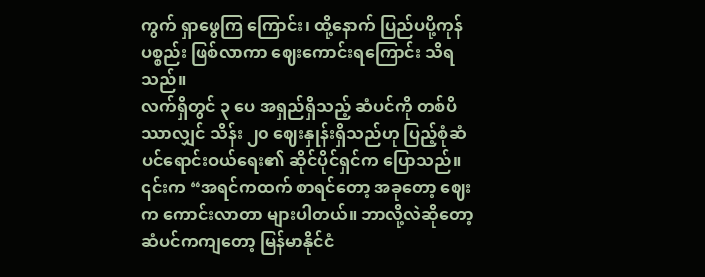ကွက် ရှာဖွေကြ ကြောင်း၊ ထို့နောက် ပြည်ပပို့ကုန်ပစ္စည်း ဖြစ်လာကာ ဈေးကောင်းရကြောင်း သိရသည်။
လက်ရှိတွင် ၃ ပေ အရှည်ရှိသည့် ဆံပင်ကို တစ်ပိဿာလျှင် သိန်း ၂၀ ဈေးနှုန်းရှိသည်ဟု ပြည့်စုံဆံပင်ရောင်းဝယ်ရေး၏ ဆိုင်ပိုင်ရှင်က ပြောသည်။
၎င်းက “အရင်ကထက် စာရင်တော့ အခုတော့ ဈေးက ကောင်းလာတာ များပါတယ်။ ဘာလို့လဲဆိုတော့ ဆံပင်ကကျတော့ မြန်မာနိုင်ငံ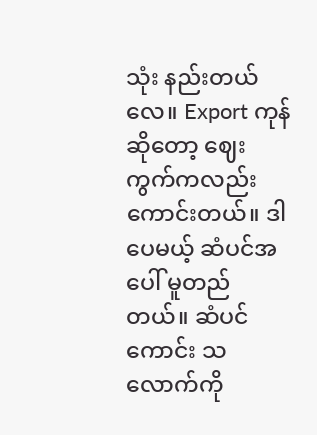သုံး နည်းတယ်လေ။ Export ကုန်ဆိုတော့ ဈေးကွက်ကလည်း ကောင်းတယ်။ ဒါပေမယ့် ဆံပင်အပေါ် မူတည် တယ်။ ဆံပင်ကောင်း သလောက်ကို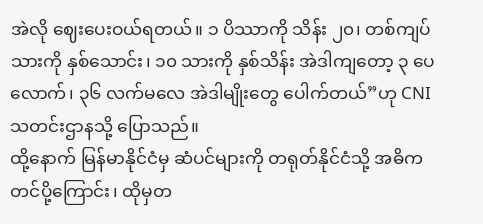အဲလို ဈေးပေးဝယ်ရတယ်။ ၁ ပိဿာကို သိန်း ၂၀၊ တစ်ကျပ်သားကို နှစ်သောင်း၊ ၁၀ သားကို နှစ်သိန်း အဲဒါကျတော့ ၃ ပေလောက်၊ ၃၆ လက်မလေ အဲဒါမျိုးတွေ ပေါက်တယ်”ဟု CNI သတင်းဌာနသို့ ပြောသည်။
ထို့နောက် မြန်မာနိုင်ငံမှ ဆံပင်များကို တရုတ်နိုင်ငံသို့ အဓိက တင်ပို့ကြောင်း၊ ထိုမှတ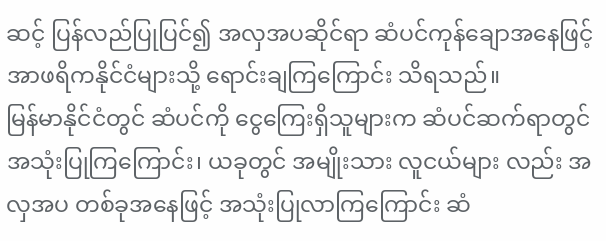ဆင့် ပြန်လည်ပြုပြင်၍ အလှအပဆိုင်ရာ ဆံပင်ကုန်ချောအနေဖြင့် အာဖရိကနိုင်ငံများသို့ ရောင်းချကြကြောင်း သိရသည်။
မြန်မာနိုင်ငံတွင် ဆံပင်ကို ငွေကြေးရှိသူများက ဆံပင်ဆက်ရာတွင် အသုံးပြုကြကြောင်း၊ ယခုတွင် အမျိုးသား လူငယ်များ လည်း အလှအပ တစ်ခုအနေဖြင့် အသုံးပြုလာကြကြောင်း ဆံ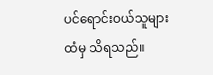ပင်ရောင်းဝယ်သူများထံမှ သိရသည်။